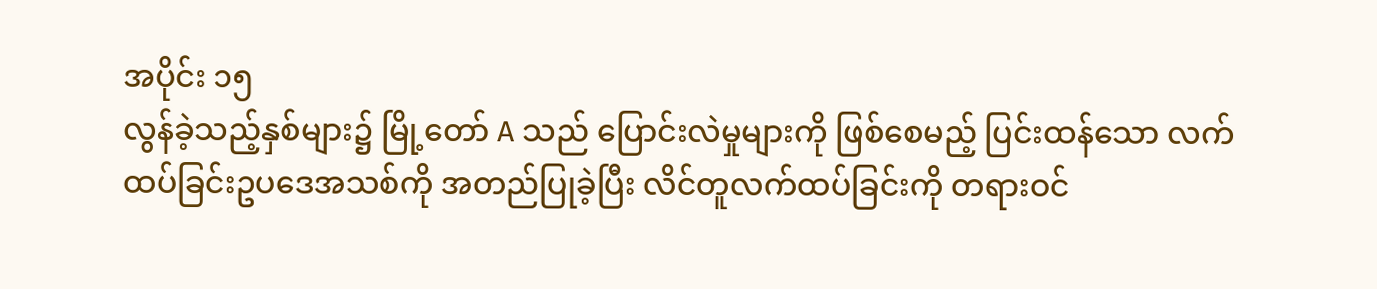အပိုင်း ၁၅
လွန်ခဲ့သည့်နှစ်များ၌ မြို့တော် A သည် ပြောင်းလဲမှုများကို ဖြစ်စေမည့် ပြင်းထန်သော လက်ထပ်ခြင်းဥပဒေအသစ်ကို အတည်ပြုခဲ့ပြီး လိင်တူလက်ထပ်ခြင်းကို တရားဝင်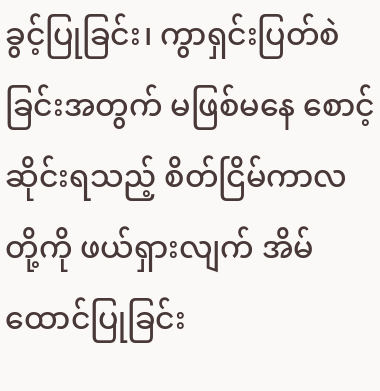ခွင့်ပြုခြင်း၊ ကွာရှင်းပြတ်စဲခြင်းအတွက် မဖြစ်မနေ စောင့်ဆိုင်းရသည့် စိတ်ငြိမ်ကာလတို့ကို ဖယ်ရှားလျက် အိမ်ထောင်ပြုခြင်း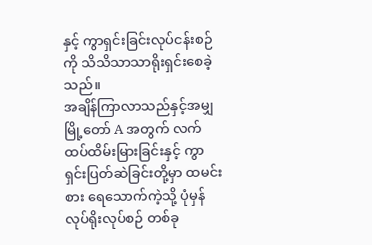နှင့် ကွာရှင်းခြင်းလုပ်ငန်းစဉ်ကို သိသိသာသာရိုးရှင်းစေခဲ့သည်။
အချိန်ကြာလာသည်နှင့်အမျှ မြို့တော် A အတွက် လက်ထပ်ထိမ်းမြားခြင်းနှင့် ကွာရှင်းပြတ်ဆဲခြင်းတို့မှာ ထမင်းစား ရေသောက်ကဲ့သို့ ပုံမှန်လုပ်ရိုးလုပ်စဉ် တစ်ခု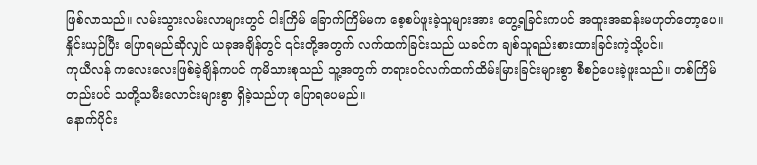ဖြစ်လာသည်။ လမ်းသွားလမ်းလာများတွင် ငါးကြိမ် ခြောက်ကြိမ်မက စေ့စပ်ဖူးခဲ့သူများအား တွေ့ရခြင်းကပင် အထူးအဆန်းမဟုတ်တော့ပေ။
နှိုင်းယှဉ်ပြီး ပြောရမည်ဆိုလျှင် ယခုအချိန်တွင် ၎င်းတို့အတွက် လက်ထက်ခြင်းသည် ယခင်က ချစ်သူရည်းစားထားခြင်းကဲ့သို့ပင်။
ကုယီလန် ကလေးလေးဖြစ်ခဲ့ချိန်ကပင် ကုမိသားစုသည် သူ့အတွက် တရားဝင်လက်ထက်ထိမ်းမြားခြင်းများစွာ စီစဉ်ပေးခဲ့ဖူးသည်။ တစ်ကြိမ်တည်းပင် သတို့သမီးလောင်းများစွာ ရှိခဲ့သည်ဟု ပြောရပေမည်။
နောက်ပိုင်း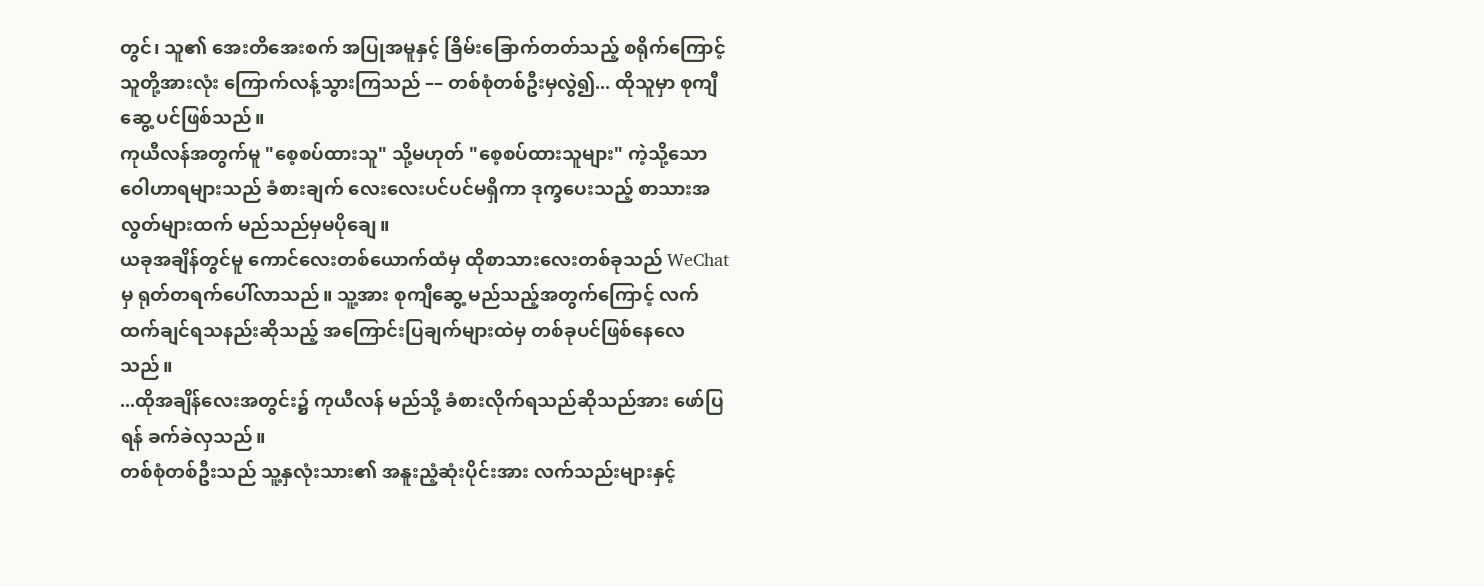တွင်၊ သူ၏ အေးတိအေးစက် အပြုအမူနှင့် ခြိမ်းခြောက်တတ်သည့် စရိုက်ကြောင့် သူတို့အားလုံး ကြောက်လန့်သွားကြသည် –– တစ်စုံတစ်ဦးမှလွဲ၍... ထိုသူမှာ စုကျီဆွေ့ ပင်ဖြစ်သည်။
ကုယီလန်အတွက်မူ "စေ့စပ်ထားသူ" သို့မဟုတ် "စေ့စပ်ထားသူများ" ကဲ့သို့သော ဝေါဟာရများသည် ခံစားချက် လေးလေးပင်ပင်မရှိကာ ဒုက္ခပေးသည့် စာသားအလွတ်များထက် မည်သည်မှမပိုချေ။
ယခုအချိန်တွင်မူ ကောင်လေးတစ်ယောက်ထံမှ ထိုစာသားလေးတစ်ခုသည် WeChat မှ ရုတ်တရက်ပေါ်လာသည်။ သူ့အား စုကျီဆွေ့ မည်သည့်အတွက်ကြောင့် လက်ထက်ချင်ရသနည်းဆိုသည့် အကြောင်းပြချက်များထဲမှ တစ်ခုပင်ဖြစ်နေလေသည်။
...ထိုအချိန်လေးအတွင်း၌ ကုယီလန် မည်သို့ ခံစားလိုက်ရသည်ဆိုသည်အား ဖော်ပြရန် ခက်ခဲလှသည်။
တစ်စုံတစ်ဦးသည် သူ့နှလုံးသား၏ အနူးညံ့ဆုံးပိုင်းအား လက်သည်းများနှင့်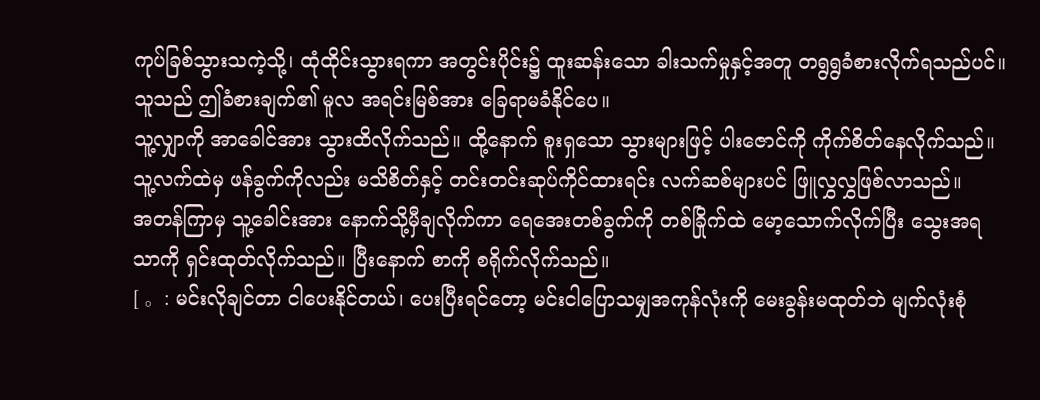ကုပ်ခြစ်သွားသကဲ့သို့၊ ထုံထိုင်းသွားရကာ အတွင်းပိုင်း၌ ထူးဆန်းသော ခါးသက်မှုနှင့်အတူ တရွရွခံစားလိုက်ရသည်ပင်။ သူသည် ဤခံစားချက်၏ မူလ အရင်းမြစ်အား ခြေရာမခံနိုင်ပေ။
သူ့လျှာကို အာခေါင်အား သွားထိလိုက်သည်။ ထို့နောက် စူးရှသော သွားများဖြင့် ပါးဇောင်ကို ကိုက်စိတ်နေလိုက်သည်။ သူ့လက်ထဲမှ ဖန်ခွက်ကိုလည်း မသိစိတ်နှင့် တင်းတင်းဆုပ်ကိုင်ထားရင်း လက်ဆစ်များပင် ဖြူလွှလွှဖြစ်လာသည်။
အတန်ကြာမှ သူ့ခေါင်းအား နောက်သို့မှီချလိုက်ကာ ရေအေးတစ်ခွက်ကို တစ်ခြိုက်ထဲ မော့သောက်လိုက်ပြီး သွေးအရသာကို ရှင်းထုတ်လိုက်သည်။ ပြီးနောက် စာကို စရိုက်လိုက်သည်။
[ 。: မင်းလိုချင်တာ ငါပေးနိုင်တယ်၊ ပေးပြီးရင်တော့ မင်းငါပြောသမျှအကုန်လုံးကို မေးခွန်းမထုတ်ဘဲ မျက်လုံးစုံ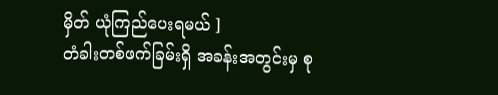မှိတ် ယုံကြည်ပေးရမယ် ]
တံခါးတစ်ဖက်ခြမ်းရှိ အခန်းအတွင်းမှ စု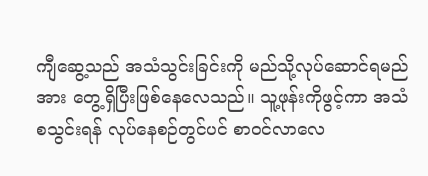ကျီဆွေ့သည် အသံသွင်းခြင်းကို မည်သို့လုပ်ဆောင်ရမည်အား တွေ့ရှိပြီးဖြစ်နေလေသည်။ သူ့ဖုန်းကိုဖွင့်ကာ အသံစသွင်းရန် လုပ်နေစဉ်တွင်ပင် စာဝင်လာလေ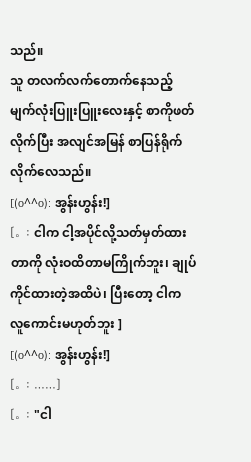သည်။
သူ တလက်လက်တောက်နေသည့် မျက်လုံးပြူးပြူးလေးနှင့် စာကိုဖတ်လိုက်ပြီး အလျင်အမြန် စာပြန်ရိုက်လိုက်လေသည်။
[(o^^o): အွန်းဟွန်း!]
[。: ငါက ငါ့အပိုင်လို့သတ်မှတ်ထားတာကို လုံးဝထိတာမကြိုက်ဘူး၊ ချုပ်ကိုင်ထားတဲ့အထိပဲ၊ ပြီးတော့ ငါက လူကောင်းမဟုတ်ဘူး ]
[(o^^o): အွန်းဟွန်း!]
[。: ……]
[。: "ငါ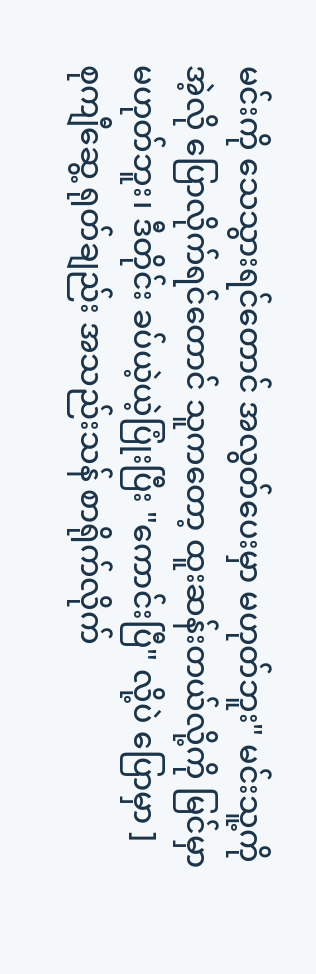မင်းကို သေသွားရင်တောင် အလွတ်ပေးမှာ မဟုတ်ဘူး" မင်းသူ့ကို အဲ့လို ပြောလိုက်ရင်တောင် သူကတော့ ထူးဆန်းတယ်လို့ကို မြင်မှာမဟုတ်ဘူး၊ ဒီတိုင်း ခပ်ယဲ့ယဲ့ပြုံးပြီး "ကောင်းပြီ" လို့ပဲ ပြောမှာ ]
စုကျီဆွေ့ ရုတ်ချည်း အသည်းသန် စာရိုက်လိုက်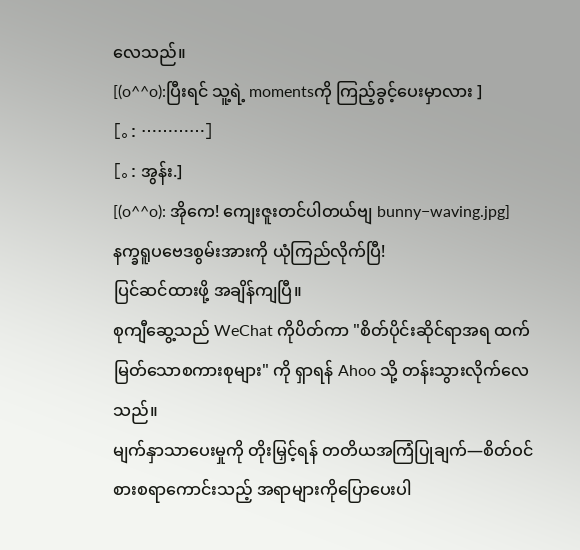လေသည်။
[(o^^o):ပြီးရင် သူ့ရဲ့ momentsကို ကြည့်ခွင့်ပေးမှာလား ]
[。: …………]
[。: အွန်း.]
[(o^^o): အိုကေ! ကျေးဇူးတင်ပါတယ်ဗျ bunny−waving.jpg]
နက္ခရူပဗေဒစွမ်းအားကို ယုံကြည်လိုက်ပြီ!
ပြင်ဆင်ထားဖို့ အချိန်ကျပြီ။
စုကျီဆွေ့သည် WeChat ကိုပိတ်ကာ "စိတ်ပိုင်းဆိုင်ရာအရ ထက်မြတ်သောစကားစုများ" ကို ရှာရန် Ahoo သို့ တန်းသွားလိုက်လေသည်။
မျက်နှာသာပေးမှုကို တိုးမြှင့်ရန် တတိယအကြံပြုချက်—စိတ်ဝင်စားစရာကောင်းသည့် အရာများကိုပြောပေးပါ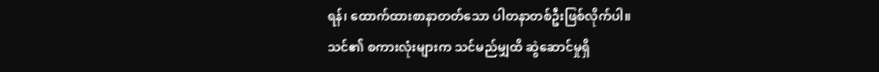ရန်၊ ထောက်ထားစာနာတတ်သော ပါတနာတစ်ဦးဖြစ်လိုက်ပါ။
သင်၏ စကားလုံးများက သင်မည်မျှထိ ဆွဲဆောင်မှုရှိ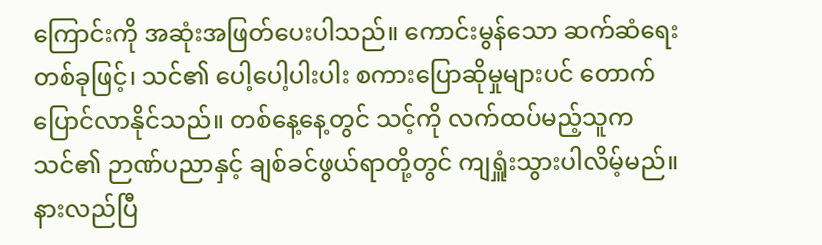ကြောင်းကို အဆုံးအဖြတ်ပေးပါသည်။ ကောင်းမွန်သော ဆက်ဆံရေးတစ်ခုဖြင့်၊ သင်၏ ပေါ့ပေါ့ပါးပါး စကားပြောဆိုမှုများပင် တောက်ပြောင်လာနိုင်သည်။ တစ်နေ့နေ့တွင် သင့်ကို လက်ထပ်မည့်သူက သင်၏ ဉာဏ်ပညာနှင့် ချစ်ခင်ဖွယ်ရာတို့တွင် ကျရှူံးသွားပါလိမ့်မည်။
နားလည်ပြီ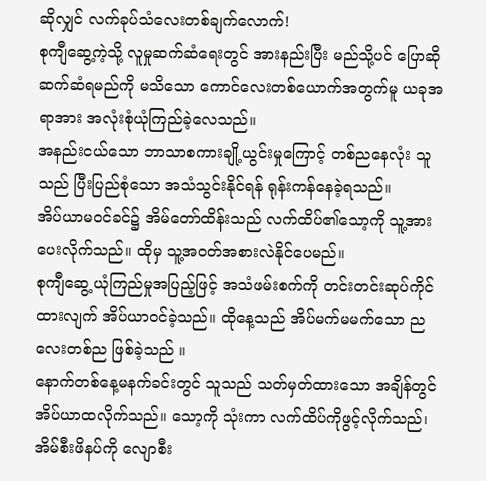ဆိုလျှင် လက်ခုပ်သံလေးတစ်ချက်လောက်!
စုကျီဆွေ့ကဲ့သို့ လူမှုဆက်ဆံရေးတွင် အားနည်းပြီး မည်သို့ပင် ပြောဆိုဆက်ဆံရမည်ကို မသိသော ကောင်လေးတစ်ယောက်အတွက်မူ ယခုအရာအား အလုံးစုံယုံကြည်ခဲ့လေသည်။
အနည်းငယ်သော ဘာသာစကားချို့ယွင်းမှုကြောင့် တစ်ညနေလုံး သူသည် ပြီးပြည်စုံသော အသံသွင်းနိုင်ရန် ရုန်းကန်နေခဲ့ရသည်။
အိပ်ယာမဝင်ခင်၌ အိမ်တော်ထိန်းသည် လက်ထိပ်၏သော့ကို သူ့အားပေးလိုက်သည်။ ထိုမှ သူ့အဝတ်အစားလဲနိုင်ပေမည်။
စုကျီဆွေ့ ယုံကြည်မှုအပြည့်ဖြင့် အသံဖမ်းစက်ကို တင်းတင်းဆုပ်ကိုင်ထားလျက် အိပ်ယာဝင်ခဲ့သည်။ ထိုနေ့သည် အိပ်မက်မမက်သော ညလေးတစ်ည ဖြစ်ခဲ့သည် ။
နောက်တစ်နေ့မနက်ခင်းတွင် သူသည် သတ်မှတ်ထားသော အချိန်တွင် အိပ်ယာထလိုက်သည်။ သော့ကို သုံးကာ လက်ထိပ်ကိုဖွင့်လိုက်သည်၊ အိမ်စီးဖိနပ်ကို လျောစီး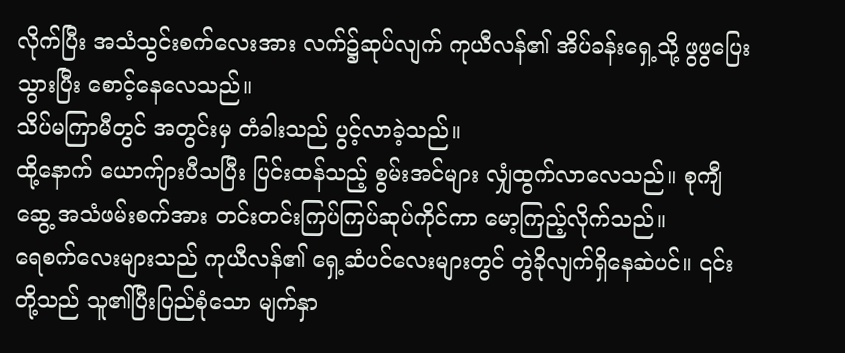လိုက်ပြီး အသံသွင်းစက်လေးအား လက်၌ဆုပ်လျက် ကုယီလန်၏ အိပ်ခန်းရှေ့သို့ ဖွဖွပြေးသွားပြီး စောင့်နေလေသည်။
သိပ်မကြာမီတွင် အတွင်းမှ တံခါးသည် ပွင့်လာခဲ့သည်။
ထို့နောက် ယောက်ျားပီသပြီး ပြင်းထန်သည့် စွမ်းအင်များ လျှံထွက်လာလေသည်။ စုကျီဆွေ့ အသံဖမ်းစက်အား တင်းတင်းကြပ်ကြပ်ဆုပ်ကိုင်ကာ မော့ကြည့်လိုက်သည်။
ရေစက်လေးများသည် ကုယီလန်၏ ရှေ့ဆံပင်လေးများတွင် တွဲခိုလျက်ရှိနေဆဲပင်။ ၎င်းတို့သည် သူ၏ပြီးပြည်စုံသော မျက်နှာ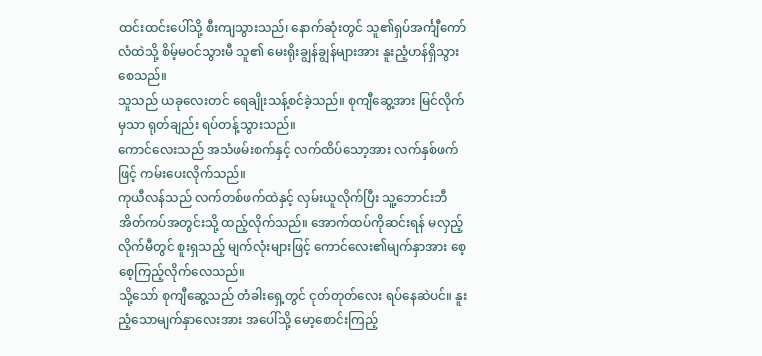ထင်းထင်းပေါ်သို့ စီးကျသွားသည်၊ နောက်ဆုံးတွင် သူ၏ရှပ်အင်္ကျီကော်လံထဲသို့ စိမ့်မဝင်သွားမီ သူ၏ မေးရိုးချွန်ချွန်များအား နူးညံ့ဟန်ရှိသွားစေသည်။
သူသည် ယခုလေးတင် ရေချိုးသန့်စင်ခဲ့သည်။ စုကျီဆွေ့အား မြင်လိုက်မှသာ ရုတ်ချည်း ရပ်တန့်သွားသည်။
ကောင်လေးသည် အသံဖမ်းစက်နှင့် လက်ထိပ်သော့အား လက်နှစ်ဖက်ဖြင့် ကမ်းပေးလိုက်သည်။
ကုယီလန်သည် လက်တစ်ဖက်ထဲနှင့် လှမ်းယူလိုက်ပြီး သူ့ဘောင်းဘီအိတ်ကပ်အတွင်းသို့ ထည့်လိုက်သည်။ အောက်ထပ်ကိုဆင်းရန် မလှည့်လိုက်မီတွင် စူးရှသည့် မျက်လုံးများဖြင့် ကောင်လေး၏မျက်နှာအား စေ့စေ့ကြည့်လိုက်လေသည်။
သို့သော် စုကျီဆွေ့သည် တံခါးရှေ့တွင် ငုတ်တုတ်လေး ရပ်နေဆဲပင်။ နူးညံ့သောမျက်နှာလေးအား အပေါ်သို့ မော့စောင်းကြည့်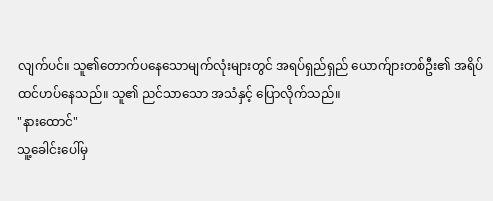လျက်ပင်။ သူ၏တောက်ပနေသောမျက်လုံးများတွင် အရပ်ရှည်ရှည် ယောက်ျားတစ်ဦး၏ အရိပ် ထင်ဟပ်နေသည်။ သူ၏ ညင်သာသော အသံနှင့် ပြောလိုက်သည်။
"နားထောင်"
သူ့ခေါင်းပေါ်မှ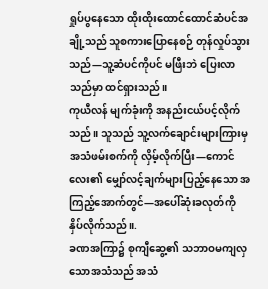ရှုပ်ပွနေသော ထိုးထိုးထောင်ထောင်ဆံပင်အချို့သည် သူစကားပြောနေစဉ် တုန်လှုပ်သွားသည်—သူ့ဆံပင်ကိုပင် မဖြီးဘဲ ပြေးလာသည်မှာ ထင်ရှားသည်။
ကုယီလန် မျက်ခုံးကို အနည်းငယ်ပင့်လိုက်သည်။ သူသည် သူ့လက်ချောင်းများကြားမှ အသံဖမ်းစက်ကို လှိမ့်လိုက်ပြီး—ကောင်လေး၏ မျှော်လင့်ချက်များပြည့်နေသော အကြည့်အောက်တွင်—အပေါ်ဆုံးခလုတ်ကို နှိပ်လိုက်သည်။.
ခဏအကြာ၌ စုကျီဆွေ့၏ သဘာဝမကျလှသောအသံသည် အသံ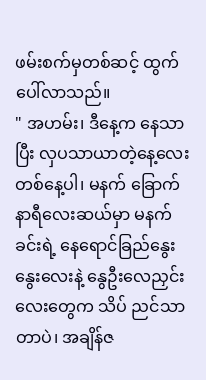ဖမ်းစက်မှတစ်ဆင့် ထွက်ပေါ်လာသည်။
" အဟမ်း၊ ဒီနေ့က နေသာပြီး လှပသာယာတဲ့နေ့လေးတစ်နေ့ပါ၊ မနက် ခြောက်နာရီလေးဆယ်မှာ မနက်ခင်းရဲ့ နေရောင်ခြည်နွေးနွေးလေးနဲ့ နွေဦးလေညှင်းလေးတွေက သိပ် ညင်သာတာပဲ၊ အချိန်ဇ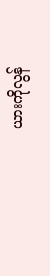ယားကိုလွန်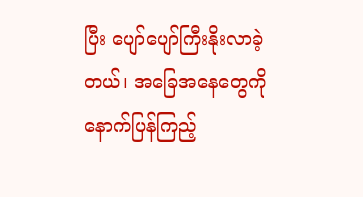ပြီး ပျော်ပျော်ကြီးနိုးလာခဲ့တယ်၊ အခြေအနေတွေကို နောက်ပြန်ကြည့်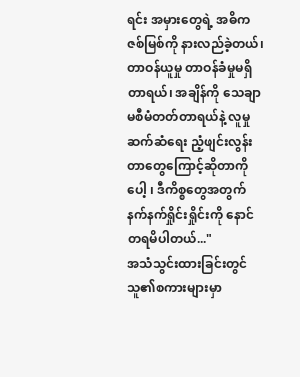ရင်း အမှားတွေရဲ့ အဓိကဇစ်မြစ်ကို နားလည်ခဲ့တယ်၊ တာဝန်ယူမှု တာဝန်ခံမှုမရှိတာရယ်၊ အချိန်ကို သေချာမစီမံတတ်တာရယ်နဲ့ လူမှုဆက်ဆံရေး ညံ့ဖျင်းလွန်းတာတွေကြောင့်ဆိုတာကိုပေါ့ ၊ ဒီကိစ္စတွေအတွက် နက်နက်ရှိုင်းရှိုင်းကို နောင်တရမိပါတယ်..."
အသံသွင်းထားခြင်းတွင် သူ၏စကားများမှာ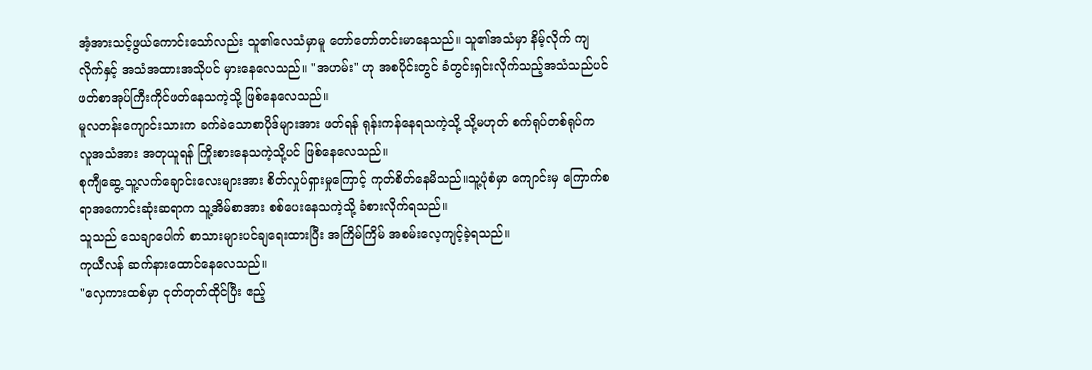အံ့အားသင့်ဖွယ်ကောင်းသော်လည်း သူ၏လေသံမှာမူ တော်တော်တင်းမာနေသည်။ သူ၏အသံမှာ နိမ့်လိုက် ကျလိုက်နှင့် အသံအထားအသိုပင် မှားနေလေသည်။ "အဟမ်း" ဟု အစပိုင်းတွင် ခံတွင်းရှင်းလိုက်သည့်အသံသည်ပင် ဖတ်စာအုပ်ကြီးကိုင်ဖတ်နေသကဲ့သို့ ဖြစ်နေလေသည်။
မူလတန်းကျောင်းသားက ခက်ခဲသောစာပိုဒ်များအား ဖတ်ရန် ရုန်းကန်နေရသကဲ့သို့ သို့မဟုတ် စက်ရုပ်တစ်ရုပ်က လူအသံအား အတုယူရန် ကြိုးစားနေသကဲ့သို့ပင် ဖြစ်နေလေသည်။
စုကျီဆွေ့ သူ့လက်ချောင်းလေးများအား စိတ်လှုပ်ရှားမှုကြောင့် ကုတ်စိတ်နေမိသည်။သူ့ပုံစံမှာ ကျောင်းမှ ကြောက်စရာအကောင်းဆုံးဆရာက သူ့အိမ်စာအား စစ်ပေးနေသကဲ့သို့ ခံစားလိုက်ရသည်။
သူသည် သေချာပေါက် စာသားများပင်ချရေးထားပြီး အကြိမ်ကြိမ် အစမ်းလေ့ကျင့်ခဲ့ရသည်။
ကုယီလန် ဆက်နားထောင်နေလေသည်။
"လှေကားထစ်မှာ ငုတ်တုတ်ထိုင်ပြီး ဧည့်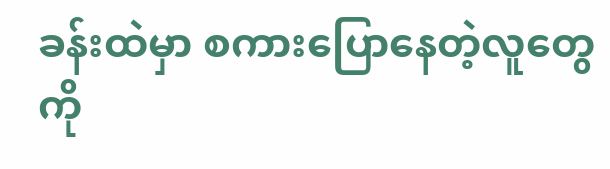ခန်းထဲမှာ စကားပြောနေတဲ့လူတွေကို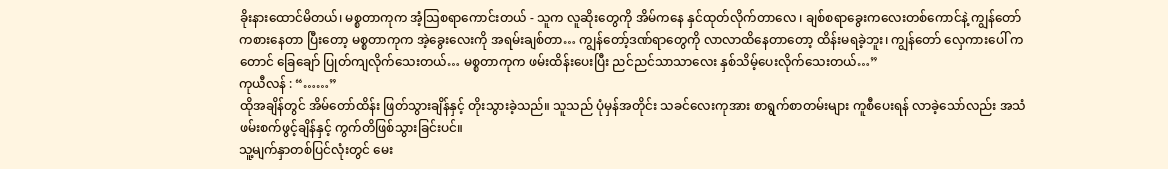ခိုးနားထောင်မိတယ်၊ မစ္စတာကုက အံ့သြစရာကောင်းတယ် - သူက လူဆိုးတွေကို အိမ်ကနေ နှင်ထုတ်လိုက်တာလေ ၊ ချစ်စရာခွေးကလေးတစ်ကောင်နဲ့ ကျွန်တော်ကစားနေတာ ပြီးတော့ မစ္စတာကုက အဲ့ခွေးလေးကို အရမ်းချစ်တာ… ကျွန်တော့်ဒဏ်ရာတွေကို လာလာထိနေတာတော့ ထိန်းမရခဲ့ဘူး၊ ကျွန်တော် လှေကားပေါ် ကတောင် ခြေချော် ပြုတ်ကျလိုက်သေးတယ်… မစ္စတာကုက ဖမ်းထိန်းပေးပြီး ညင်ညင်သာသာလေး နှစ်သိမ့်ပေးလိုက်သေးတယ်…”
ကုယီလန် : “……”
ထိုအချိန်တွင် အိမ်တော်ထိန်း ဖြတ်သွားချိန်နှင့် တိုးသွားခဲ့သည်။ သူသည် ပုံမှန်အတိုင်း သခင်လေးကုအား စာရွက်စာတမ်းများ ကူစီပေးရန် လာခဲ့သော်လည်း အသံဖမ်းစက်ဖွင့်ချိန်နှင့် ကွက်တိဖြစ်သွားခြင်းပင်။
သူ့မျက်နှာတစ်ပြင်လုံးတွင် မေး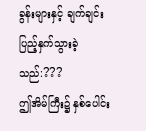ခွန်းများနှင့် ချက်ချင်းပြည့်နှက်သွားခဲ့သည်:???
ဤအိမ်ကြီး၌ နှစ်ပေါင်း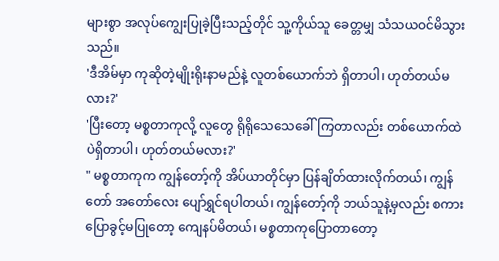များစွာ အလုပ်ကျွေးပြုခဲ့ပြီးသည့်တိုင် သူ့ကိုယ်သူ ခေတ္တမျှ သံသယဝင်မိသွားသည်။
'ဒီအိမ်မှာ ကုဆိုတဲ့မျိုးရိုးနာမည်နဲ့ လူတစ်ယောက်ဘဲ ရှိတာပါ၊ ဟုတ်တယ်မလား?'
'ပြီးတော့ မစ္စတာကုလို့ လူတွေ ရိုရိုသေသေခေါ်ကြတာလည်း တစ်ယောက်ထဲပဲရှိတာပါ၊ ဟုတ်တယ်မလား?'
" မစ္စတာကုက ကျွန်တော့်ကို အိပ်ယာတိုင်မှာ ပြန်ချိတ်ထားလိုက်တယ်၊ ကျွန်တော် အတော်လေး ပျော်ရွှင်ရပါတယ်၊ ကျွန်တော့်ကို ဘယ်သူနဲ့မှလည်း စကားပြောခွင့်မပြုတော့ ကျေနပ်မိတယ်၊ မစ္စတာကုပြောတာတော့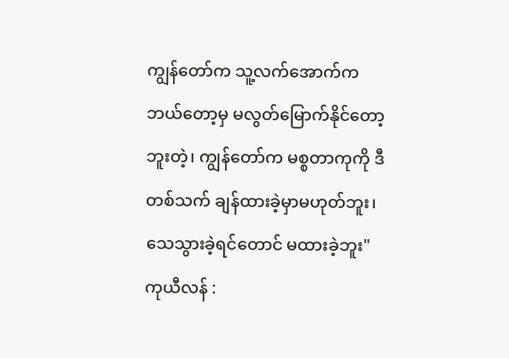ကျွန်တော်က သူ့လက်အောက်က ဘယ်တော့မှ မလွတ်မြောက်နိုင်တော့ဘူးတဲ့၊ ကျွန်တော်က မစ္စတာကုကို ဒီတစ်သက် ချန်ထားခဲ့မှာမဟုတ်ဘူး၊ သေသွားခဲ့ရင်တောင် မထားခဲ့ဘူး"
ကုယီလန် :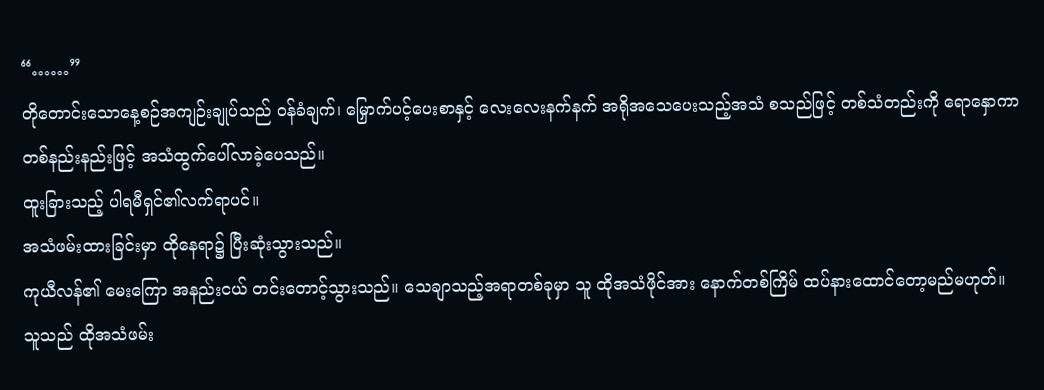“……”
တိုတောင်းသောနေ့စဉ်အကျဉ်းချုပ်သည် ဝန်ခံချက်၊ မြှောက်ပင့်ပေးစာနှင့် လေးလေးနက်နက် အရိုအသေပေးသည့်အသံ စသည်ဖြင့် တစ်သံတည်းကို ရောနှောကာ တစ်နည်းနည်းဖြင့် အသံထွက်ပေါ်လာခဲ့ပေသည်။
ထူးခြားသည့် ပါရမီရှင်၏လက်ရာပင်။
အသံဖမ်းထားခြင်းမှာ ထိုနေရာ၌ ပြီးဆုံးသွားသည်။
ကုယီလန်၏ မေးကြော အနည်းငယ် တင်းတောင့်သွားသည်။ သေချာသည့်အရာတစ်ခုမှာ သူ ထိုအသံဖိုင်အား နောက်တစ်ကြိမ် ထပ်နားထောင်တော့မည်မဟုတ်။
သူသည် ထိုအသံဖမ်း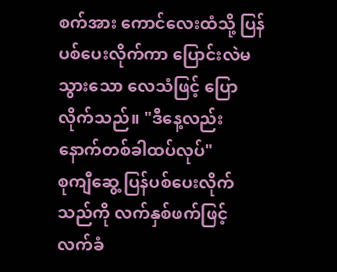စက်အား ကောင်လေးထံသို့ ပြန်ပစ်ပေးလိုက်ကာ ပြောင်းလဲမသွားသော လေသံဖြင့် ပြောလိုက်သည်။ "ဒီနေ့လည်း နောက်တစ်ခါထပ်လုပ်"
စုကျီဆွေ့ ပြန်ပစ်ပေးလိုက်သည်ကို လက်နှစ်ဖက်ဖြင့် လက်ခံ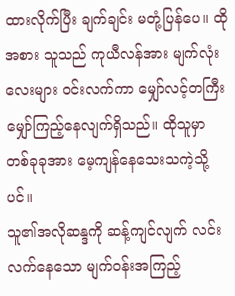ထားလိုက်ပြီး ချက်ချင်း မတုံ့ပြန်ပေ။ ထိုအစား သူသည် ကုယီလန်အား မျက်လုံးလေးများ ဝင်းလက်ကာ မျှော်လင့်တကြီး မျှော်ကြည့်နေလျက်ရှိသည်။ ထိုသူမှာ တစ်ခုခုအား မေ့ကျန်နေသေးသကဲ့သို့ပင်။
သူ၏အလိုဆန္ဒကို ဆန့်ကျင်လျက် လင်းလက်နေသော မျက်ဝန်းအကြည့်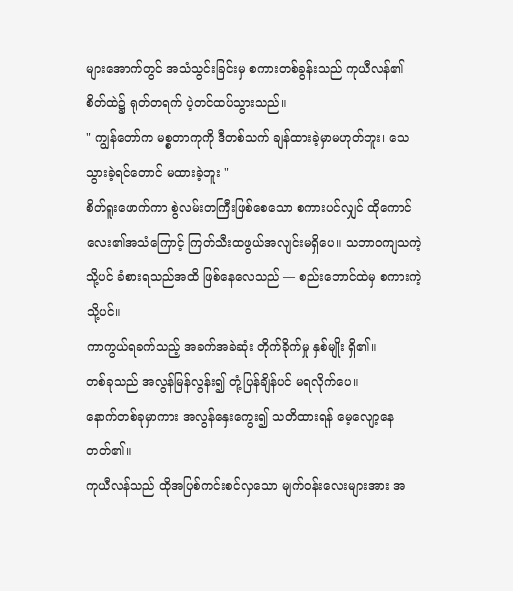များအောက်တွင် အသံသွင်းခြင်းမှ စကားတစ်ခွန်းသည် ကုယီလန်၏ စိတ်ထဲ၌ ရုတ်တရက် ပဲ့တင်ထပ်သွားသည်။
" ကျွန်တော်က မစ္စတာကုကို ဒီတစ်သက် ချန်ထားခဲ့မှာမဟုတ်ဘူး၊ သေသွားခဲ့ရင်တောင် မထားခဲ့ဘူး "
စိတ်ရူးဖောက်ကာ စွဲလမ်းတကြီးဖြစ်စေသော စကားပင်လျှင် ထိုကောင်လေး၏အသံကြောင့် ကြတ်သီးထဖွယ်အလျင်းမရှိပေ။ သဘာဝကျသကဲ့သို့ပင် ခံစားရသည်အထိ ဖြစ်နေလေသည် –– စည်းဘောင်ထဲမှ စကားကဲ့သို့ပင်။
ကာကွယ်ရခက်သည့် အခက်အခဲဆုံး တိုက်ခိုက်မှု နှစ်မျိုး ရှိ၏။
တစ်ခုသည် အလွန်မြန်လွန်း၍ တုံ့ပြန်ချိန်ပင် မရလိုက်ပေ။
နောက်တစ်ခုမှာကား အလွန်နှေးကွေး၍ သတိထားရန် မေ့လျော့နေတတ်၏။
ကုယီလန်သည် ထိုအပြစ်ကင်းစင်လှသော မျက်ဝန်းလေးများအား အ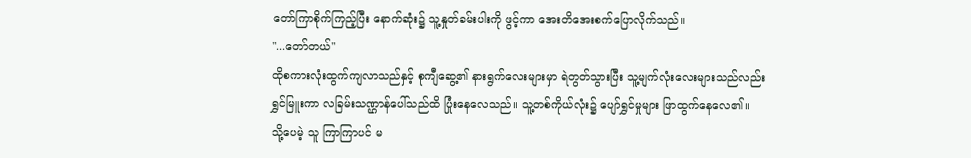တော်ကြာစိုက်ကြည့်ပြီး နောက်ဆုံး၌ သူ့နှုတ်ခမ်းပါးကို ဖွင့်ကာ အေးတိအေးစက်ပြောလိုက်သည်။
"...တော်တယ်"
ထိုစကားလုံးထွက်ကျလာသည်နှင့် စုကျီဆွေ့၏ နားရွက်လေးများမှာ ရဲတွတ်သွားပြီး သူ့မျက်လုံးလေးများသည်လည်း ရွှင်မြူးကာ လခြမ်းသဏ္ဌာန်ပေါ်သည်ထိ ပြုံးနေလေသည်။ သူ့တစ်ကိုယ်လုံး၌ ပျော်ရွှင်မှုများ ဖြာထွက်နေလေ၏။
သို့ပေမဲ့ သူ ကြာကြာပင် မ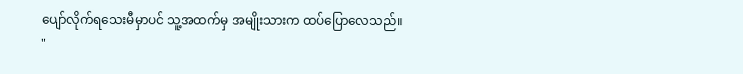ပျော်လိုက်ရသေးမီမှာပင် သူ့အထက်မှ အမျိုးသားက ထပ်ပြောလေသည်။
"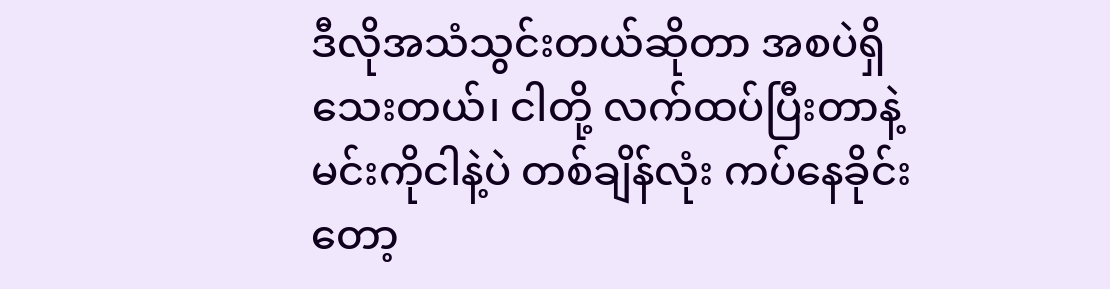ဒီလိုအသံသွင်းတယ်ဆိုတာ အစပဲရှိသေးတယ်၊ ငါတို့ လက်ထပ်ပြီးတာနဲ့ မင်းကိုငါနဲ့ပဲ တစ်ချိန်လုံး ကပ်နေခိုင်းတော့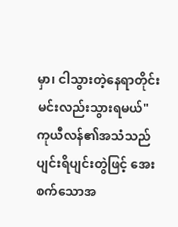မှာ၊ ငါသွားတဲ့နေရာတိုင်း မင်းလည်းသွားရမယ်"
ကုယီလန်၏အသံသည် ပျင်းရိပျင်းတွဲဖြင့် အေးစက်သောအ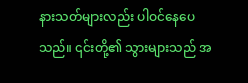နားသတ်များလည်း ပါဝင်နေပေသည်။ ၎င်းတို့၏ သွားများသည် အ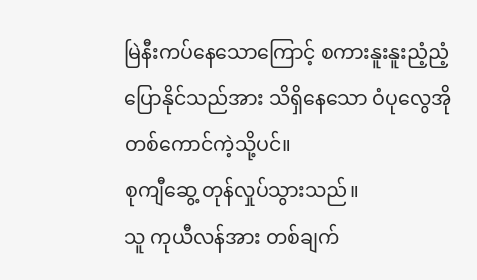မြဲနီးကပ်နေသောကြောင့် စကားနူးနူးညံ့ညံ့ပြောနိုင်သည်အား သိရှိနေသော ဝံပုလွေအိုတစ်ကောင်ကဲ့သို့ပင်။
စုကျီဆွေ့ တုန်လှုပ်သွားသည်။
သူ ကုယီလန်အား တစ်ချက်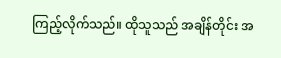ကြည့်လိုက်သည်။ ထိုသူသည် အချိန်တိုင်း အ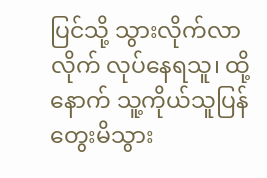ပြင်သို့ သွားလိုက်လာလိုက် လုပ်နေရသူ၊ ထို့နောက် သူ့ကိုယ်သူပြန်တွေးမိသွား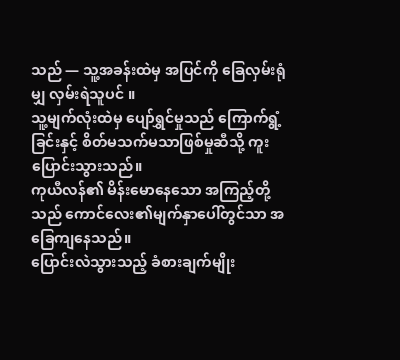သည် — သူ့အခန်းထဲမှ အပြင်ကို ခြေလှမ်းရုံမျှ လှမ်းရဲသူပင် ။
သူ့မျက်လုံးထဲမှ ပျော်ရွှင်မှုသည် ကြောက်ရွံ့ခြင်းနှင့် စိတ်မသက်မသာဖြစ်မှုဆီသို့ ကူးပြောင်းသွားသည်။
ကုယီလန်၏ မိန်းမောနေသော အကြည့်တို့သည် ကောင်လေး၏မျက်နှာပေါ်တွင်သာ အခြေကျနေသည်။
ပြောင်းလဲသွားသည့် ခံစားချက်မျိုး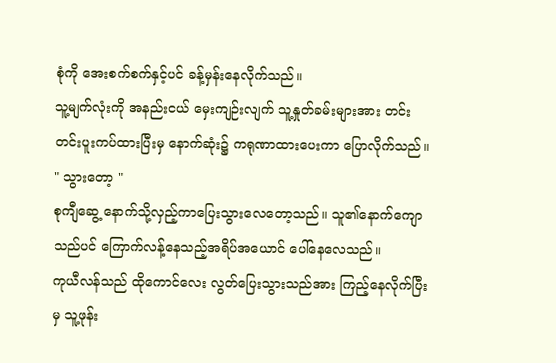စုံကို အေးစက်စက်နှင့်ပင် ခန့်မှန်းနေလိုက်သည်။
သူ့မျက်လုံးကို အနည်းငယ် မှေးကျဉ်းလျက် သူ့နှုတ်ခမ်းများအား တင်းတင်းပူးကပ်ထားပြီးမှ နောက်ဆုံး၌ ကရုဏာထားပေးကာ ပြောလိုက်သည်။ " သွားတော့ "
စုကျီဆွေ့ နောက်သို့လှည့်ကာပြေးသွားလေတော့သည်။ သူ၏နောက်ကျောသည်ပင် ကြောက်လန့်နေသည့်အရိပ်အယောင် ပေါ်နေလေသည်။
ကုယီလန်သည် ထိုကောင်လေး လွတ်ပြေးသွားသည်အား ကြည့်နေလိုက်ပြီးမှ သူ့ဖုန်း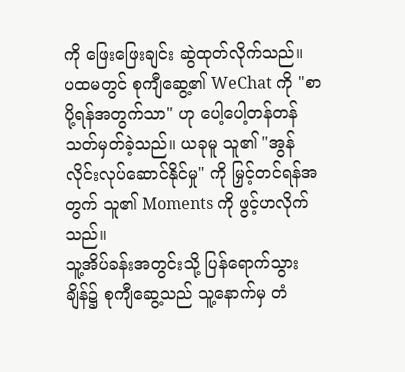ကို ဖြေးဖြေးချင်း ဆွဲထုတ်လိုက်သည်။
ပထမတွင် စုကျီဆွေ့၏ WeChat ကို "စာပို့ရန်အတွက်သာ" ဟု ပေါ့ပေါ့တန်တန် သတ်မှတ်ခဲ့သည်။ ယခုမူ သူ၏ "အွန်လိုင်းလုပ်ဆောင်နိုင်မှု" ကို မြှင့်တင်ရန်အတွက် သူ၏ Moments ကို ဖွင့်ဟလိုက်သည်။
သူ့အိပ်ခန်းအတွင်းသို့ ပြန်ရောက်သွားချိန်၌ စုကျီဆွေ့သည် သူ့နောက်မှ တံ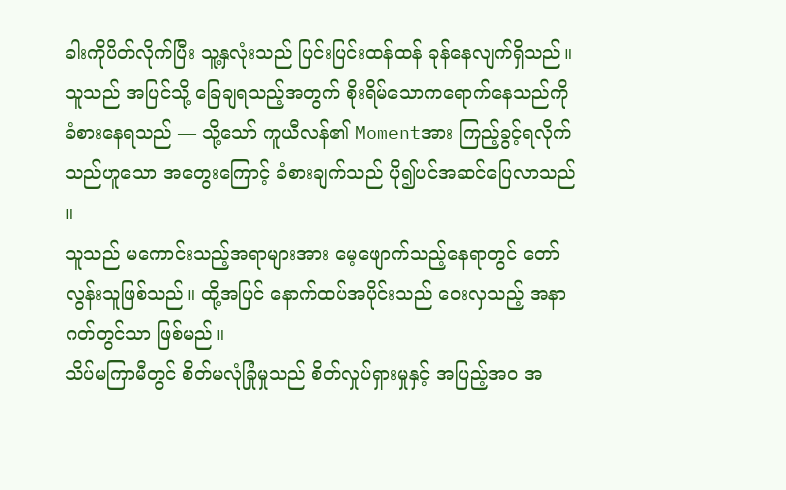ခါးကိုပိတ်လိုက်ပြီး သူ့နှလုံးသည် ပြင်းပြင်းထန်ထန် ခုန်နေလျက်ရှိသည်။
သူသည် အပြင်သို့ ခြေချရသည့်အတွက် စိုးရိမ်သောကရောက်နေသည်ကို ခံစားနေရသည် — သို့သော် ကူယီလန်၏ Momentအား ကြည့်ခွင့်ရလိုက်သည်ဟူသော အတွေးကြောင့် ခံစားချက်သည် ပို၍ပင်အဆင်ပြေလာသည် ။
သူသည် မကောင်းသည့်အရာများအား မေ့ဖျောက်သည့်နေရာတွင် တော်လွန်းသူဖြစ်သည်။ ထို့အပြင် နောက်ထပ်အပိုင်းသည် ဝေးလှသည့် အနာဂတ်တွင်သာ ဖြစ်မည်။
သိပ်မကြာမီတွင် စိတ်မလုံခြုံမှုသည် စိတ်လှုပ်ရှားမှုနှင့် အပြည့်အဝ အ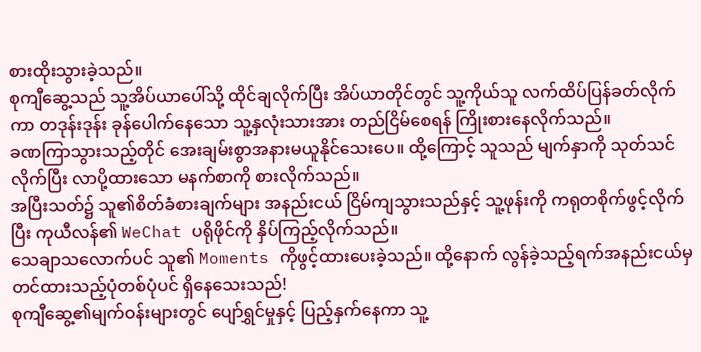စားထိုးသွားခဲ့သည်။
စုကျီဆွေ့သည် သူ့အိပ်ယာပေါ်သို့ ထိုင်ချလိုက်ပြီး အိပ်ယာတိုင်တွင် သူ့ကိုယ်သူ လက်ထိပ်ပြန်ခတ်လိုက်ကာ တဒုန်းဒုန်း ခုန်ပေါက်နေသော သူ့နှလုံးသားအား တည်ငြိမ်စေရန် ကြိုးစားနေလိုက်သည်။
ခဏကြာသွားသည့်တိုင် အေးချမ်းစွာအနားမယူနိုင်သေးပေ။ ထို့ကြောင့် သူသည် မျက်နှာကို သုတ်သင်လိုက်ပြီး လာပို့ထားသော မနက်စာကို စားလိုက်သည်။
အပြီးသတ်၌ သူ၏စိတ်ခံစားချက်များ အနည်းငယ် ငြိမ်ကျသွားသည်နှင့် သူ့ဖုန်းကို ကရုတစိုက်ဖွင့်လိုက်ပြီး ကုယီလန်၏ WeChat ပရိုဖိုင်ကို နှိပ်ကြည့်လိုက်သည်။
သေချာသလောက်ပင် သူ၏ Moments ကိုဖွင့်ထားပေးခဲ့သည်။ ထို့နောက် လွန်ခဲ့သည့်ရက်အနည်းငယ်မှ တင်ထားသည့်ပုံတစ်ပုံပင် ရှိနေသေးသည်!
စုကျီဆွေ့၏မျက်ဝန်းများတွင် ပျော်ရွှင်မှုနှင့် ပြည့်နှက်နေကာ သူ့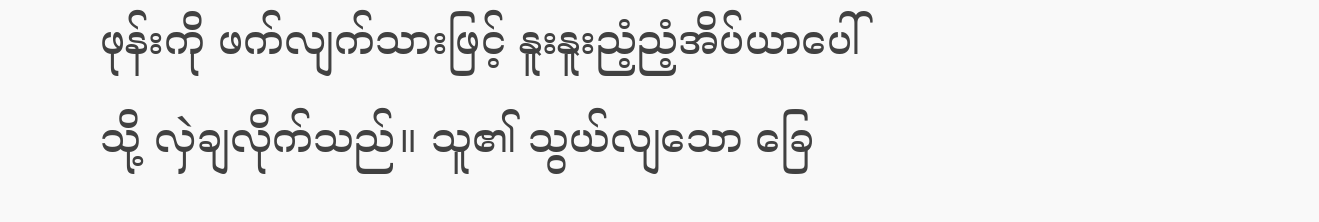ဖုန်းကို ဖက်လျက်သားဖြင့် နူးနူးညံ့ညံ့အိပ်ယာပေါ်သို့ လှဲချလိုက်သည်။ သူ၏ သွယ်လျသော ခြေ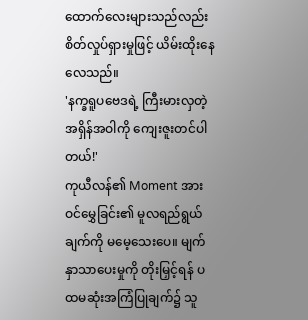ထောက်လေးများသည်လည်း စိတ်လှုပ်ရှားမှုဖြင့် ယိမ်းထိုးနေလေသည်။
'နက္ခရူပဗေဒရဲ့ ကြီးမားလှတဲ့ အရှိန်အဝါကို ကျေးဇူးတင်ပါတယ်!'
ကုယီလန်၏ Moment အား ဝင်မွှေခြင်း၏ မူလရည်ရွယ်ချက်ကို မမေ့သေးပေ။ မျက်နှာသာပေးမှုကို တိုးမြှင့်ရန် ပထမဆုံးအကြံပြုချက်၌ သူ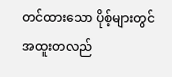တင်ထားသော ပိုစ့်များတွင် အထူးတလည်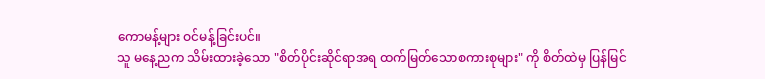ကောမန့်များ ဝင်မန့်ခြင်းပင်။
သူ မနေ့ညက သိမ်းထားခဲ့သော "စိတ်ပိုင်းဆိုင်ရာအရ ထက်မြတ်သောစကားစုများ" ကို စိတ်ထဲမှ ပြန်မြင်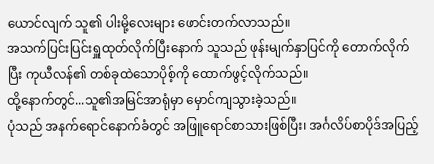ယောင်လျက် သူ၏ ပါးမို့လေးများ ဖောင်းတက်လာသည်။
အသက်ပြင်းပြင်းရှူထုတ်လိုက်ပြီးနောက် သူသည် ဖုန်းမျက်နှာပြင်ကို တောက်လိုက်ပြီး ကုယီလန်၏ တစ်ခုထဲသောပိုစ့်ကို ထောက်ဖွင့်လိုက်သည်။
ထို့နောက်တွင်...သူ၏အမြင်အာရုံမှာ မှောင်ကျသွားခဲ့သည်။
ပုံသည် အနက်ရောင်နောက်ခံတွင် အဖြူရောင်စာသားဖြစ်ပြီး၊ အင်္ဂလိပ်စာပိုဒ်အပြည့်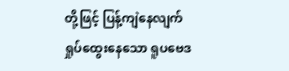တို့ဖြင့် ပြန့်ကျဲနေလျက် ရှုပ်ထွေးနေသော ရူပဗေဒ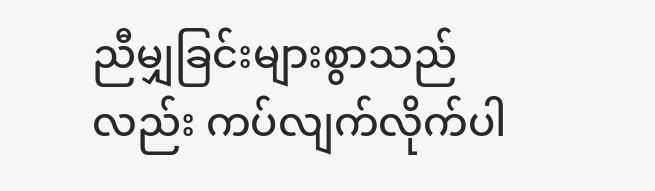ညီမျှခြင်းများစွာသည်လည်း ကပ်လျက်လိုက်ပါ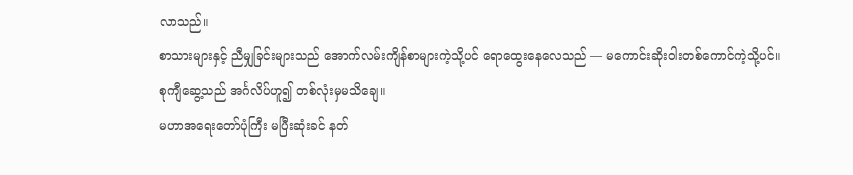လာသည်။
စာသားများနှင့် ညီမျှခြင်းများသည် အောက်လမ်းကျိန်စာများကဲ့သို့ပင် ရောထွေးနေလေသည် — မကောင်းဆိုးဝါးတစ်ကောင်ကဲ့သို့ပင်။
စုကျီဆွေ့သည် အင်္ဂလိပ်ဟူ၍ တစ်လုံးမှမသိချေ။
မဟာအရေးတော်ပုံကြီး မပြီးဆုံးခင် နတ်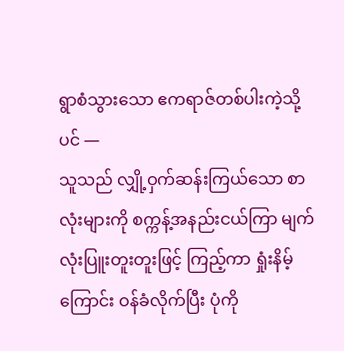ရွာစံသွားသော ဧကရာဇ်တစ်ပါးကဲ့သို့ပင် —
သူသည် လျှို့ဝှက်ဆန်းကြယ်သော စာလုံးများကို စက္ကန့်အနည်းငယ်ကြာ မျက်လုံးပြူးတူးတူးဖြင့် ကြည့်ကာ ရှုံးနိမ့်ကြောင်း ဝန်ခံလိုက်ပြီး ပုံကို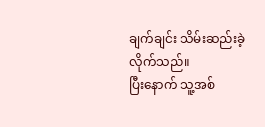ချက်ချင်း သိမ်းဆည်းခဲ့လိုက်သည်။
ပြီးနောက် သူ့အစ်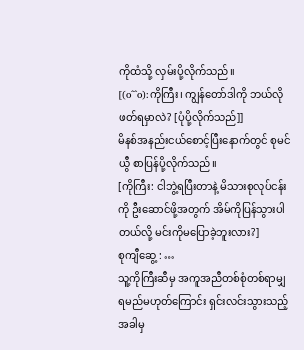ကိုထံသို့ လှမ်းပို့လိုက်သည်။
[(o^^o):ကိုကြီး၊ ကျွန်တော်ဒါကို ဘယ်လိုဖတ်ရမှာလဲ? [ပုံပို့လိုက်သည်]]
မိနစ်အနည်းငယ်စောင့်ပြီးနောက်တွင် စုမင်ယွီ စာပြန်ပို့လိုက်သည်။
[ကိုကြီး: ငါဘွဲ့ရပြီးတာနဲ့ မိသားစုလုပ်ငန်းကို ဦးဆောင်ဖို့အတွက် အိမ်ကိုပြန်သွားပါတယ်လို့ မင်းကိုမပြောခဲ့ဘူးလား?]
စုကျီဆွေ့ : …
သူ့ကိုကြီးဆီမှ အကူအညီတစ်စုံတစ်ရာမျှ ရမည်မဟုတ်ကြောင်း ရှင်းလင်းသွားသည့်အခါမှ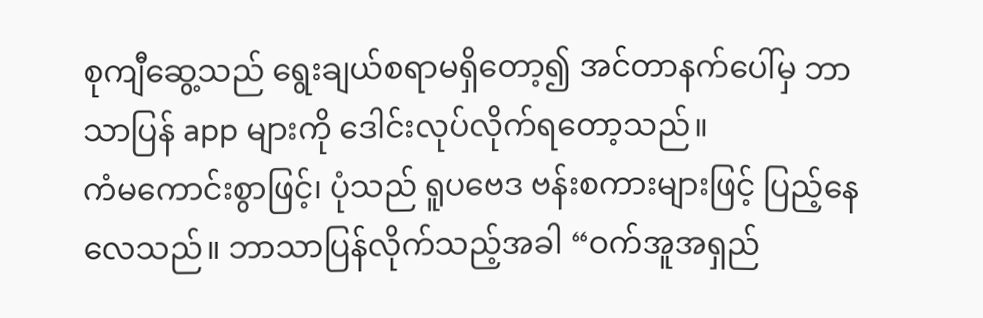စုကျီဆွေ့သည် ရွေးချယ်စရာမရှိတော့၍ အင်တာနက်ပေါ်မှ ဘာသာပြန် app များကို ဒေါင်းလုပ်လိုက်ရတော့သည်။
ကံမကောင်းစွာဖြင့်၊ ပုံသည် ရူပဗေဒ ဗန်းစကားများဖြင့် ပြည့်နေလေသည်။ ဘာသာပြန်လိုက်သည့်အခါ “ဝက်အူအရှည်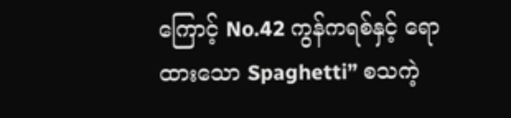ကြောင့် No.42 ကွန်ကရစ်နှင့် ရောထားသော Spaghetti” စသကဲ့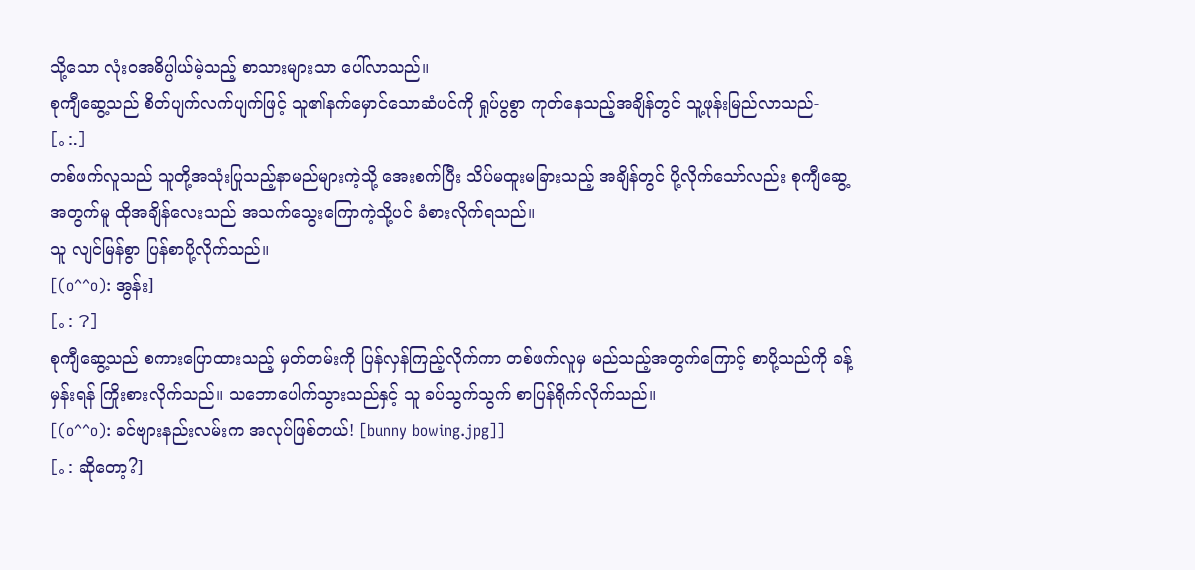သို့သော လုံးဝအဓိပ္ပါယ်မဲ့သည့် စာသားများသာ ပေါ်လာသည်။
စုကျီဆွေ့သည် စိတ်ပျက်လက်ပျက်ဖြင့် သူ၏နက်မှောင်သောဆံပင်ကို ရှုပ်ပွစွာ ကုတ်နေသည့်အချိန်တွင် သူ့ဖုန်းမြည်လာသည်-
[。:.]
တစ်ဖက်လူသည် သူတို့အသုံးပြုသည့်နာမည်များကဲ့သို့ အေးစက်ပြီး သိပ်မထူးမခြားသည့် အချိန်တွင် ပို့လိုက်သော်လည်း စုကျီဆွေ့အတွက်မူ ထိုအချိန်လေးသည် အသက်သွေးကြောကဲ့သို့ပင် ခံစားလိုက်ရသည်။
သူ လျင်မြန်စွာ ပြန်စာပို့လိုက်သည်။
[(o^^o): အွန်း]
[。: ?]
စုကျီဆွေ့သည် စကားပြောထားသည့် မှတ်တမ်းကို ပြန်လှန်ကြည့်လိုက်ကာ တစ်ဖက်လူမှ မည်သည့်အတွက်ကြောင့် စာပို့သည်ကို ခန့်မှန်းရန် ကြိုးစားလိုက်သည်။ သဘောပေါက်သွားသည်နှင့် သူ ခပ်သွက်သွက် စာပြန်ရိုက်လိုက်သည်။
[(o^^o): ခင်ဗျားနည်းလမ်းက အလုပ်ဖြစ်တယ်! [bunny bowing.jpg]]
[。: ဆိုတော့?]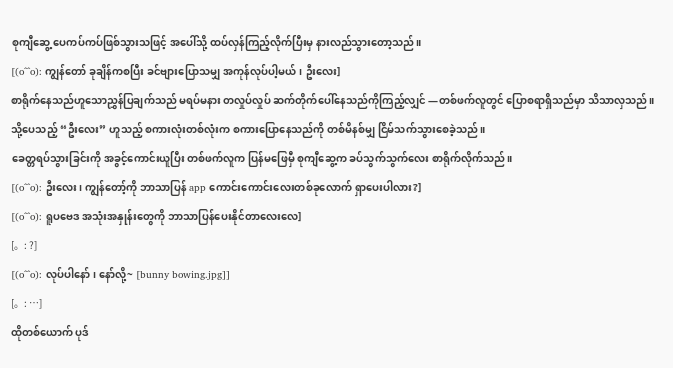စုကျီဆွေ့ ပေကပ်ကပ်ဖြစ်သွားသဖြင့် အပေါ်သို့ ထပ်လှန်ကြည့်လိုက်ပြီးမှ နားလည်သွားတော့သည်။
[(o^^o): ကျွန်တော် ခုချိန်ကစပြီး ခင်ဗျားပြောသမျှ အကုန်လုပ်ပါ့မယ်၊ ဦးလေး]
စာရိုက်နေသည်ဟူသောညွှန်ပြချက်သည် မရပ်မနား တလှုပ်လှုပ် ဆက်တိုက်ပေါ်နေသည်ကိုကြည့်လျှင် —တစ်ဖက်လူတွင် ပြောစရာရှိသည်မှာ သိသာလှသည်။ သို့ပေသည့် “ဦးလေး” ဟူသည့် စကားလုံးတစ်လုံးက စကားပြောနေသည်ကို တစ်မိနစ်မျှ ငြိမ်သက်သွားစေခဲ့သည်။
ခေတ္တရပ်သွားခြင်းကို အခွင့်ကောင်းယူပြီး တစ်ဖက်လူက ပြန်မဖြေမှီ စုကျီဆွေ့က ခပ်သွက်သွက်လေး စာရိုက်လိုက်သည်။
[(o^^o): ဦးလေး၊ ကျွန်တော့်ကို ဘာသာပြန် app ကောင်းကောင်းလေးတစ်ခုလောက် ရှာပေးပါလား?]
[(o^^o): ရူပဗေဒ အသုံးအနှုန်းတွေကို ဘာသာပြန်ပေးနိုင်တာလေးလေ]
[。: ?]
[(o^^o): လုပ်ပါနော်၊ နော်လို့~ [bunny bowing.jpg]]
[。: …]
ထိုတစ်ယောက် ပုဒ်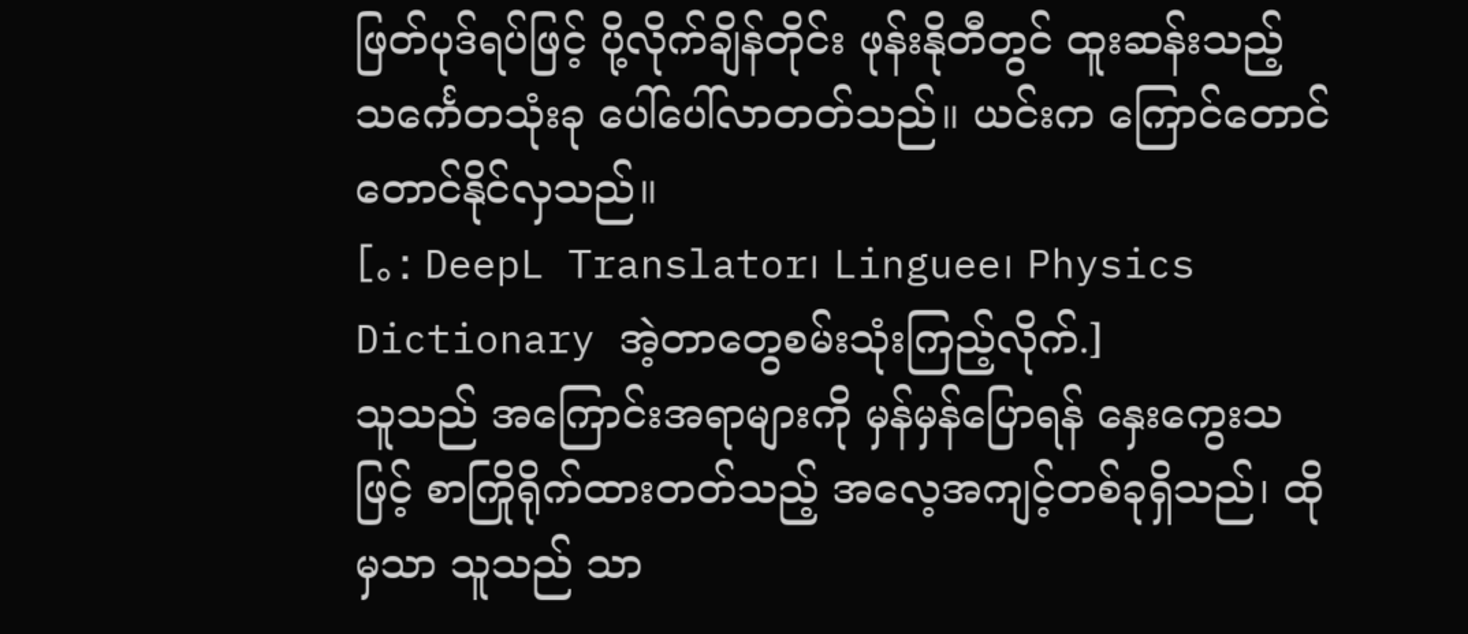ဖြတ်ပုဒ်ရပ်ဖြင့် ပို့လိုက်ချိန်တိုင်း ဖုန်းနိုတီတွင် ထူးဆန်းသည့် သင်္ကေတသုံးခု ပေါ်ပေါ်လာတတ်သည်။ ယင်းက ကြောင်တောင်တောင်နိုင်လှသည်။
[。: DeepL Translator၊ Linguee၊ Physics Dictionary အဲ့တာတွေစမ်းသုံးကြည့်လိုက်.]
သူသည် အကြောင်းအရာများကို မှန်မှန်ပြောရန် နှေးကွေးသဖြင့် စာကြိုရိုက်ထားတတ်သည့် အလေ့အကျင့်တစ်ခုရှိသည်၊ ထိုမှသာ သူသည် သာ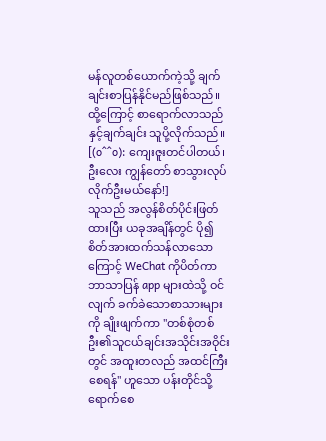မန်လူတစ်ယောက်ကဲ့သို့ ချက်ချင်းစာပြန်နိုင်မည်ဖြစ်သည်။
ထို့ကြောင့် စာရောက်လာသည်နှင့်ချက်ချင်း သူပို့လိုက်သည်။
[(o^^o): ကျေးဇူးတင်ပါတယ်၊ ဦးလေး ကျွန်တော် စာသွားလုပ်လိုက်ဦးမယ်နော်!]
သူသည် အလွန်စိတ်ပိုင်းဖြတ်ထားပြီး ယခုအချိန်တွင် ပို၍စိတ်အားထက်သန်လာသောကြောင့် WeChat ကိုပိတ်ကာ ဘာသာပြန် app များထဲသို့ ဝင်လျက် ခက်ခဲသောစာသားများကို ချိုးဖျက်ကာ "တစ်စုံတစ်ဦး၏သူငယ်ချင်းအသိုင်းအဝိုင်းတွင် အထူးတလည် အထင်ကြီးစေရန်" ဟူသော ပန်းတိုင်သို့ ရောက်စေ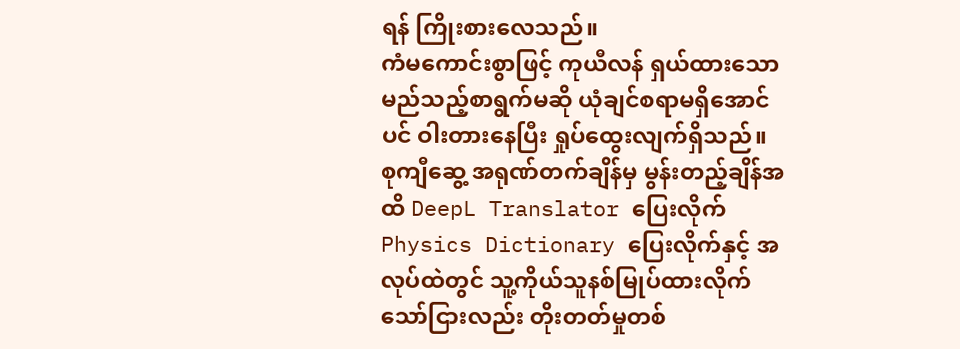ရန် ကြိုးစားလေသည်။
ကံမကောင်းစွာဖြင့် ကုယီလန် ရှယ်ထားသော မည်သည့်စာရွက်မဆို ယုံချင်စရာမရှိအောင်ပင် ဝါးတားနေပြီး ရှုပ်ထွေးလျက်ရှိသည်။
စုကျီဆွေ့ အရုဏ်တက်ချိန်မှ မွန်းတည့်ချိန်အထိ DeepL Translator ပြေးလိုက် Physics Dictionary ပြေးလိုက်နှင့် အလုပ်ထဲတွင် သူ့ကိုယ်သူနစ်မြုပ်ထားလိုက်သော်ငြားလည်း တိုးတတ်မှုတစ်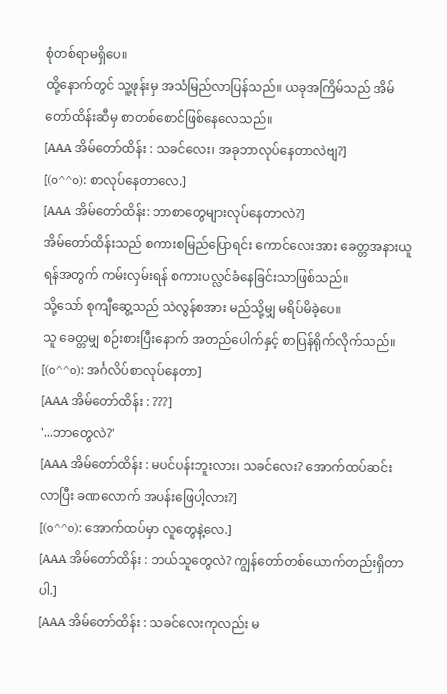စုံတစ်ရာမရှိပေ။
ထို့နောက်တွင် သူ့ဖုန်းမှ အသံမြည်လာပြန်သည်။ ယခုအကြိမ်သည် အိမ်တော်ထိန်းဆီမှ စာတစ်စောင်ဖြစ်နေလေသည်။
[AAA အိမ်တော်ထိန်း : သခင်လေး၊ အခုဘာလုပ်နေတာလဲဗျ?]
[(o^^o): စာလုပ်နေတာလေ.]
[AAA အိမ်တော်ထိန်း: ဘာစာတွေများလုပ်နေတာလဲ?]
အိမ်တော်ထိန်းသည် စကားစမြည်ပြောရင်း ကောင်လေးအား ခေတ္တအနားယူရန်အတွက် ကမ်းလှမ်းရန် စကားပလ္လင်ခံနေခြင်းသာဖြစ်သည်။
သို့သော် စုကျီဆွေ့သည် သဲလွန်စအား မည်သို့မျှ မရိပ်မိခဲ့ပေ။
သူ ခေတ္တမျှ စဉ်းစားပြီးနောက် အတည်ပေါက်နှင့် စာပြန်ရိုက်လိုက်သည်။
[(o^^o): အင်္ဂလိပ်စာလုပ်နေတာ]
[AAA အိမ်တော်ထိန်း : ???]
'...ဘာတွေလဲ?'
[AAA အိမ်တော်ထိန်း : မပင်ပန်းဘူးလား၊ သခင်လေး? အောက်ထပ်ဆင်းလာပြီး ခဏလောက် အပန်းဖြေပါ့လား?]
[(o^^o): အောက်ထပ်မှာ လူတွေနဲ့လေ.]
[AAA အိမ်တော်ထိန်း : ဘယ်သူတွေလဲ? ကျွန်တော်တစ်ယောက်တည်းရှိတာပါ.]
[AAA အိမ်တော်ထိန်း : သခင်လေးကုလည်း မ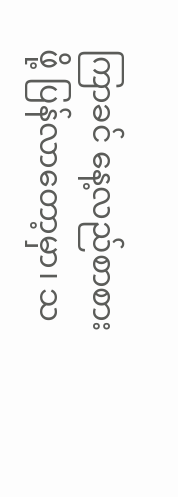ကြာခင် နေ့လည်စာစားဖို့ ပြန်လာတော့မှာ၊ သ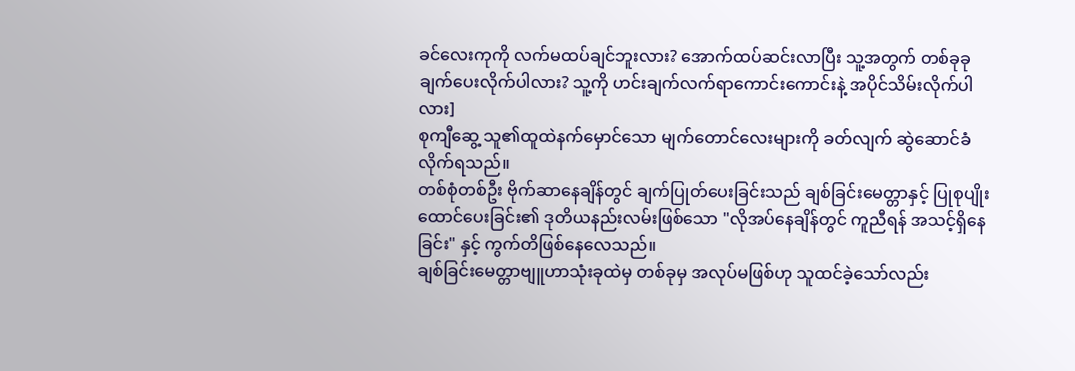ခင်လေးကုကို လက်မထပ်ချင်ဘူးလား? အောက်ထပ်ဆင်းလာပြီး သူ့အတွက် တစ်ခုခုချက်ပေးလိုက်ပါလား? သူ့ကို ဟင်းချက်လက်ရာကောင်းကောင်းနဲ့ အပိုင်သိမ်းလိုက်ပါလား]
စုကျီဆွေ့ သူ၏ထူထဲနက်မှောင်သော မျက်တောင်လေးများကို ခတ်လျက် ဆွဲဆောင်ခံလိုက်ရသည်။
တစ်စုံတစ်ဦး ဗိုက်ဆာနေချိန်တွင် ချက်ပြုတ်ပေးခြင်းသည် ချစ်ခြင်းမေတ္တာနှင့် ပြုစုပျိုးထောင်ပေးခြင်း၏ ဒုတိယနည်းလမ်းဖြစ်သော "လိုအပ်နေချိန်တွင် ကူညီရန် အသင့်ရှိနေခြင်း" နှင့် ကွက်တိဖြစ်နေလေသည်။
ချစ်ခြင်းမေတ္တာဗျူဟာသုံးခုထဲမှ တစ်ခုမှ အလုပ်မဖြစ်ဟု သူထင်ခဲ့သော်လည်း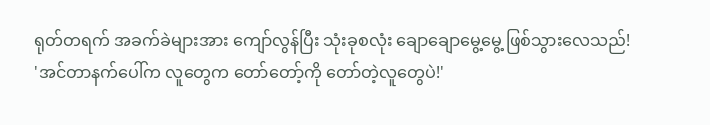ရုတ်တရက် အခက်ခဲများအား ကျော်လွန်ပြီး သုံးခုစလုံး ချောချောမွေ့မွေ့ ဖြစ်သွားလေသည်!
'အင်တာနက်ပေါ်က လူတွေက တော်တော့်ကို တော်တဲ့လူတွေပဲ!'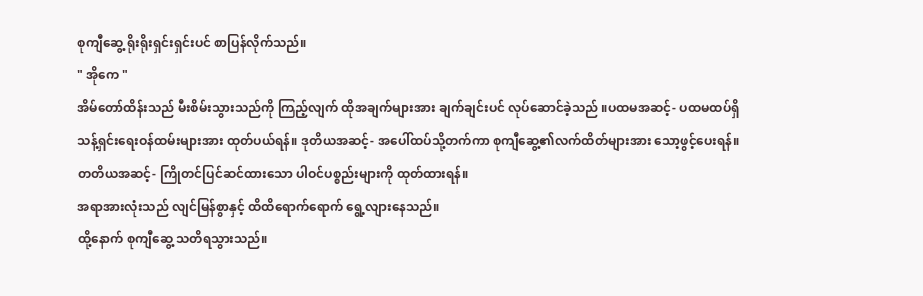စုကျီဆွေ့ ရိုးရိုးရှင်းရှင်းပင် စာပြန်လိုက်သည်။
" အိုကေ "
အိမ်တော်ထိန်းသည် မီးစိမ်းသွားသည်ကို ကြည့်လျက် ထိုအချက်များအား ချက်ချင်းပင် လုပ်ဆောင်ခဲ့သည် ။ပထမအဆင့်- ပထမထပ်ရှိ သန့်ရှင်းရေးဝန်ထမ်းများအား ထုတ်ပယ်ရန်။ ဒုတိယအဆင့်- အပေါ်ထပ်သို့တက်ကာ စုကျီဆွေ့၏လက်ထိတ်များအား သော့ဖွင့်ပေးရန်။ တတိယအဆင့်- ကြိုတင်ပြင်ဆင်ထားသော ပါဝင်ပစ္စည်းများကို ထုတ်ထားရန်။
အရာအားလုံးသည် လျင်မြန်စွာနှင့် ထိထိရောက်ရောက် ရွေ့လျားနေသည်။
ထို့နောက် စုကျီဆွေ့ သတိရသွားသည်။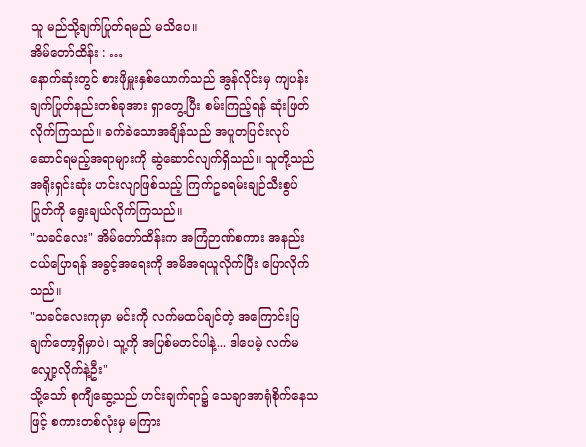သူ မည်သို့ချက်ပြုတ်ရမည် မသိပေ။
အိမ်တော်ထိန်း : …
နောက်ဆုံးတွင် စားဖိုမှူးနှစ်ယောက်သည် အွန်လိုင်းမှ ကျပန်းချက်ပြုတ်နည်းတစ်ခုအား ရှာတွေ့ပြီး စမ်းကြည့်ရန် ဆုံးဖြတ်လိုက်ကြသည်။ ခက်ခဲသောအချိန်သည် အပူတပြင်းလုပ်ဆောင်ရမည့်အရာများကို ဆွဲဆောင်လျက်ရှိသည်။ သူတို့သည် အရိုးရှင်းဆုံး ဟင်းလျာဖြစ်သည့် ကြက်ဥခရမ်းချဉ်သီးစွပ်ပြုတ်ကို ရွေးချယ်လိုက်ကြသည်။
"သခင်လေး" အိမ်တော်ထိန်းက အကြံဉာဏ်စကား အနည်းငယ်ပြောရန် အခွင့်အရေးကို အမိအရယူလိုက်ပြီး ပြောလိုက်သည်။
"သခင်လေးကုမှာ မင်းကို လက်မထပ်ချင်တဲ့ အကြောင်းပြချက်တော့ရှိမှာပဲ၊ သူ့ကို အပြစ်မတင်ပါနဲ့... ဒါပေမဲ့ လက်မလျှော့လိုက်နဲ့ဦး"
သို့သော် စုကျီဆွေ့သည် ဟင်းချက်ရာ၌ သေချာအာရုံစိုက်နေသဖြင့် စကားတစ်လုံးမှ မကြား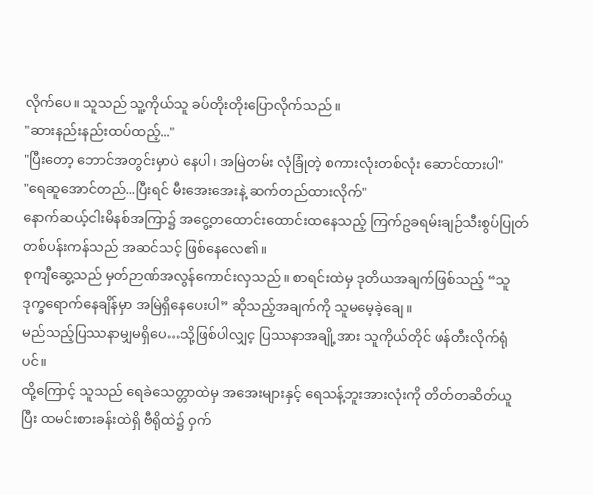လိုက်ပေ။ သူသည် သူ့ကိုယ်သူ ခပ်တိုးတိုးပြောလိုက်သည်။
"ဆားနည်းနည်းထပ်ထည့်..."
"ပြီးတော့ ဘောင်အတွင်းမှာပဲ နေပါ၊ အမြဲတမ်း လုံခြုံတဲ့ စကားလုံးတစ်လုံး ဆောင်ထားပါ"
"ရေဆူအောင်တည်...ပြီးရင် မီးအေးအေးနဲ့ ဆက်တည်ထားလိုက်"
နောက်ဆယ့်ငါးမိနစ်အကြာ၌ အငွေ့တထောင်းထောင်းထနေသည့် ကြက်ဥခရမ်းချဉ်သီးစွပ်ပြုတ်တစ်ပန်းကန်သည် အဆင်သင့် ဖြစ်နေလေ၏။
စုကျီဆွေ့သည် မှတ်ဉာဏ်အလွန်ကောင်းလှသည်။ စာရင်းထဲမှ ဒုတိယအချက်ဖြစ်သည့် “သူဒုက္ခရောက်နေချိန်မှာ အမြဲရှိနေပေးပါ” ဆိုသည့်အချက်ကို သူမမေ့ခဲ့ချေ။
မည်သည့်ပြဿနာမျှမရှိပေ…သို့ဖြစ်ပါလျှင့ ပြဿနာအချို့အား သူကိုယ်တိုင် ဖန်တီးလိုက်ရုံပင်။
ထို့ကြောင့် သူသည် ရေခဲသေတ္တာထဲမှ အအေးများနှင့် ရေသန့်ဘူးအားလုံးကို တိတ်တဆိတ်ယူပြီး ထမင်းစားခန်းထဲရှိ ဗီရိုထဲ၌ ဝှက်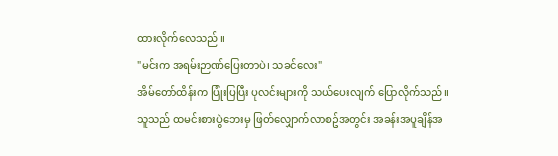ထားလိုက်လေသည်။
"မင်းက အရမ်းဉာဏ်ပြေးတာပဲ၊ သခင်လေး"
အိမ်တော်ထိန်းက ပြုံးပြပြီး ပုလင်းများကို သယ်ပေးလျက် ပြောလိုက်သည်။ သူသည် ထမင်းစားပွဲဘေးမှ ဖြတ်လျှောက်လာစဥ်အတွင်း အခန်းအပူချိန်အ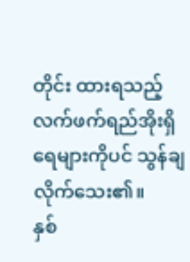တိုင်း ထားရသည့် လက်ဖက်ရည်အိုးရှိ ရေများကိုပင် သွန်ချလိုက်သေး၏။
နှစ်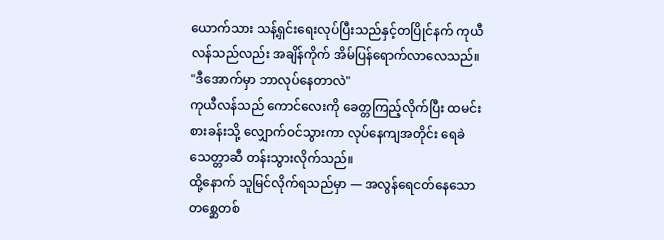ယောက်သား သန့်ရှင်းရေးလုပ်ပြီးသည်နှင့်တပြိုင်နက် ကုယီလန်သည်လည်း အချိန်ကိုက် အိမ်ပြန်ရောက်လာလေသည်။
"ဒီအောက်မှာ ဘာလုပ်နေတာလဲ"
ကုယီလန်သည် ကောင်လေးကို ခေတ္တကြည့်လိုက်ပြီး ထမင်းစားခန်းသို့ လျှောက်ဝင်သွားကာ လုပ်နေကျအတိုင်း ရေခဲသေတ္တာဆီ တန်းသွားလိုက်သည်။
ထို့နောက် သူမြင်လိုက်ရသည်မှာ — အလွန်ရေငတ်နေသော တစ္ဆေတစ်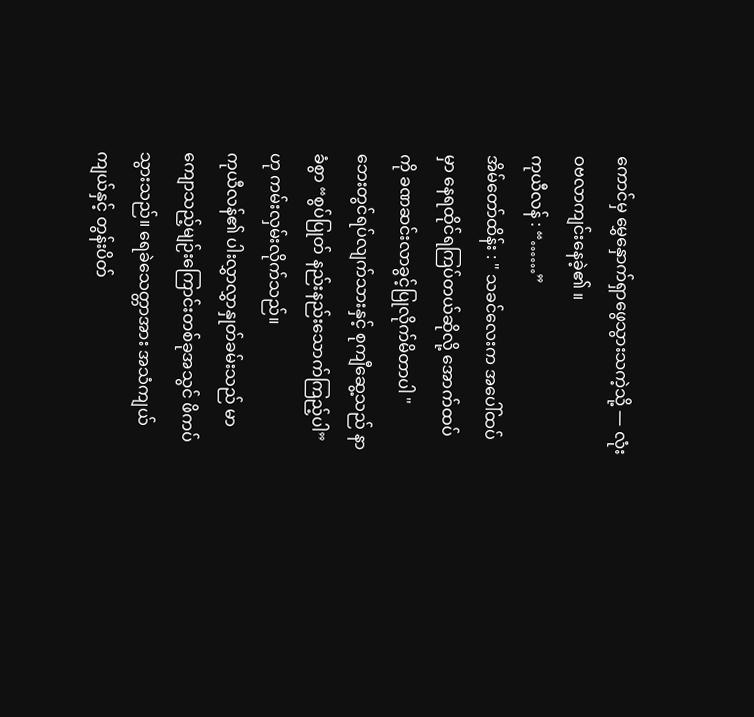ကောင်မှ မွှေနှောက်ရှာဖွေသွားသကဲ့သို့ — လုံးဝဗလာကျင်းနေခဲ့၏ ။
ကုယီလန် : “……”
အိမ်တော်ထိန်း : " သခင်လေးက အပေါ်ထပ်မှာ နေရထိုင်ရကြပ်တယ်ဆိုလို့ အောက်ထပ်ကို ခဏဆင်းလာခွင့်ပြုလိုက်မိတာပါ "
ဘေးတွင်ရပ်လျက်သားနှင့် စုကျီဆွေ့သည် နာခံစွာ “စွပ်ပြုတ် နည်းနည်းသောက်ကြည့်ပါ” ဟု ကမ်းလှမ်းလိုက်သည်။
ကုယီလန်၏ ပါးလွှာလွှာနှုတ်ခမ်းသည် မာကျောသည့်မျဉ်းကြောင်းတစ်ခုအသွင် ဖိကပ်သွားသည်။ ရေခဲသေတ္တာအား အသံကျယ်ကျယ်နှင့် တွန်းပိတ်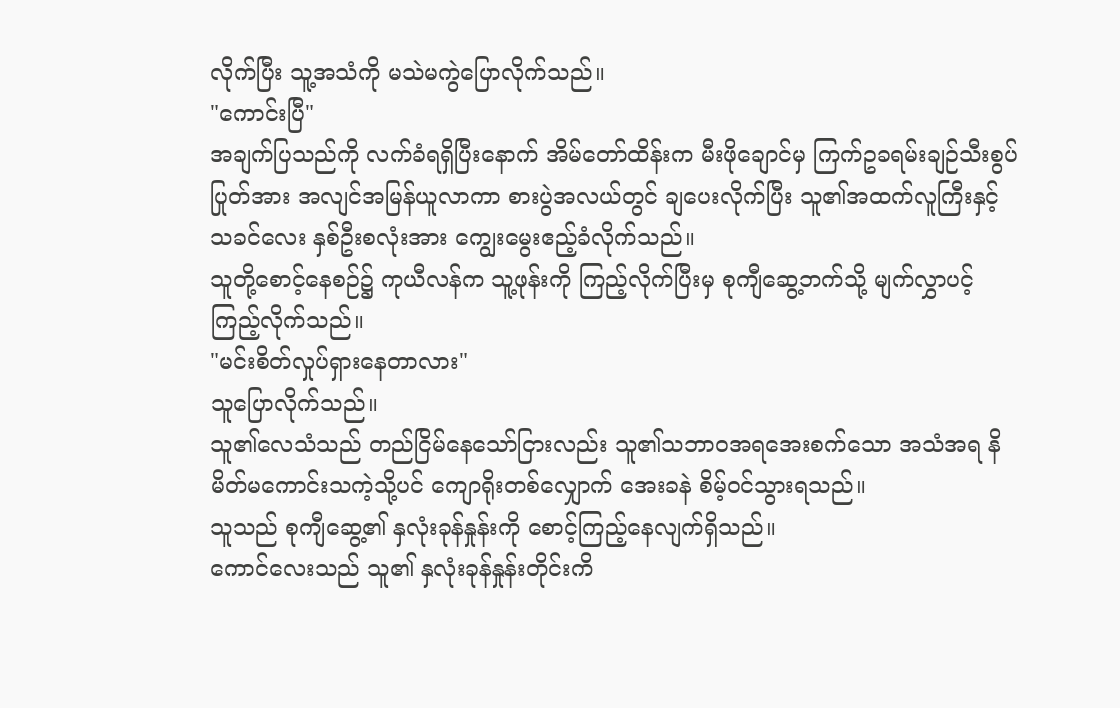လိုက်ပြီး သူ့အသံကို မသဲမကွဲပြောလိုက်သည်။
"ကောင်းပြီ"
အချက်ပြသည်ကို လက်ခံရရှိပြီးနောက် အိမ်တော်ထိန်းက မီးဖိုချောင်မှ ကြက်ဥခရမ်းချဉ်သီးစွပ်ပြုတ်အား အလျင်အမြန်ယူလာကာ စားပွဲအလယ်တွင် ချပေးလိုက်ပြီး သူ၏အထက်လူကြီးနှင့် သခင်လေး နှစ်ဦးစလုံးအား ကျွေးမွေးဧည့်ခံလိုက်သည်။
သူတို့စောင့်နေစဉ်၌ ကုယီလန်က သူ့ဖုန်းကို ကြည့်လိုက်ပြီးမှ စုကျီဆွေ့ဘက်သို့ မျက်လွှာပင့်ကြည့်လိုက်သည်။
"မင်းစိတ်လှုပ်ရှားနေတာလား"
သူပြောလိုက်သည်။
သူ၏လေသံသည် တည်ငြိမ်နေသော်ငြားလည်း သူ၏သဘာဝအရအေးစက်သော အသံအရ နိမိတ်မကောင်းသကဲ့သို့ပင် ကျောရိုးတစ်လျှောက် အေးခနဲ စိမ့်ဝင်သွားရသည်။
သူသည် စုကျီဆွေ့၏ နှလုံးခုန်နှုန်းကို စောင့်ကြည့်နေလျက်ရှိသည်။
ကောင်လေးသည် သူ၏ နှလုံးခုန်နှုန်းတိုင်းကိ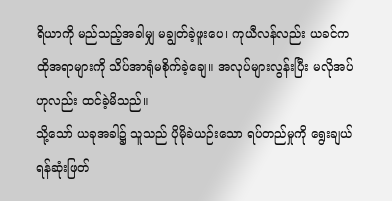ရိယာကို မည်သည့်အခါမျှ မချွတ်ခဲ့ဖူးပေ၊ ကုယီလန်လည်း ယခင်က ထိုအရာများကို သိပ်အာရုံမစိုက်ခဲ့ချေ။ အလုပ်များလွန်းပြီး မလိုအပ်ဟုလည်း ထင်ခဲ့မိသည်။
သို့သော် ယခုအခါ၌ သူသည် ပိုမိုခဲယဉ်းသော ရပ်တည်မှုကို ရွေးချယ်ရန်ဆုံးဖြတ်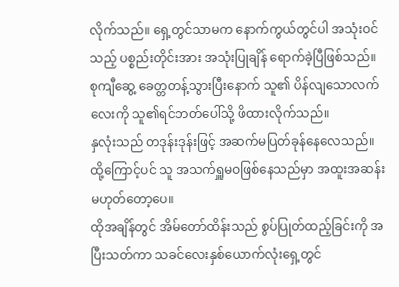လိုက်သည်။ ရှေ့တွင်သာမက နောက်ကွယ်တွင်ပါ အသုံးဝင်သည့် ပစ္စည်းတိုင်းအား အသုံးပြုချိန် ရောက်ခဲ့ပြီဖြစ်သည်။
စုကျီဆွေ့ ခေတ္တတန့်သွားပြီးနောက် သူ၏ ပိန်လျသောလက်လေးကို သူ၏ရင်ဘတ်ပေါ်သို့ ဖိထားလိုက်သည်။
နှလုံးသည် တဒုန်းဒုန်းဖြင့် အဆက်မပြတ်ခုန်နေလေသည်။
ထို့ကြောင့်ပင် သူ အသက်ရှူမဝဖြစ်နေသည်မှာ အထူးအဆန်းမဟုတ်တော့ပေ။
ထိုအချိန်တွင် အိမ်တော်ထိန်းသည် စွပ်ပြုတ်ထည့်ခြင်းကို အပြီးသတ်ကာ သခင်လေးနှစ်ယောက်လုံးရှေ့တွင်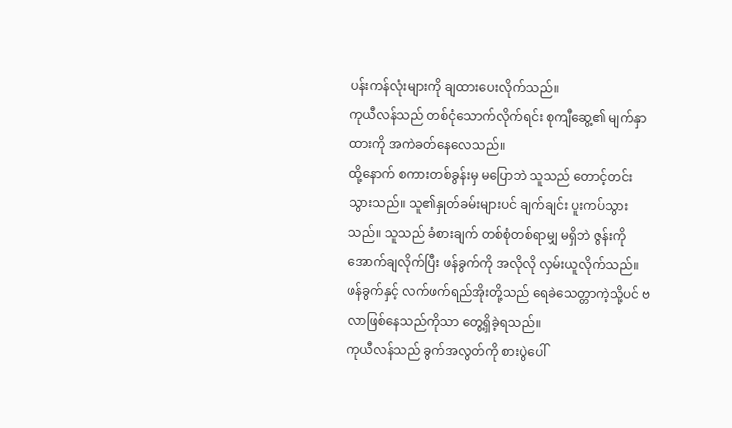ပန်းကန်လုံးများကို ချထားပေးလိုက်သည်။
ကုယီလန်သည် တစ်ငုံသောက်လိုက်ရင်း စုကျီဆွေ့၏ မျက်နှာထားကို အကဲခတ်နေလေသည်။
ထို့နောက် စကားတစ်ခွန်းမှ မပြောဘဲ သူသည် တောင့်တင်းသွားသည်။ သူ၏နှုတ်ခမ်းများပင် ချက်ချင်း ပူးကပ်သွားသည်။ သူသည် ခံစားချက် တစ်စုံတစ်ရာမျှ မရှိဘဲ ဇွန်းကို အောက်ချလိုက်ပြီး ဖန်ခွက်ကို အလိုလို လှမ်းယူလိုက်သည်။
ဖန်ခွက်နှင့် လက်ဖက်ရည်အိုးတို့သည် ရေခဲသေတ္တာကဲ့သို့ပင် ဗလာဖြစ်နေသည်ကိုသာ တွေ့ရှိခဲ့ရသည်။
ကုယီလန်သည် ခွက်အလွတ်ကို စားပွဲပေါ်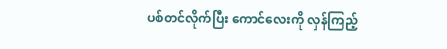ပစ်တင်လိုက်ပြီး ကောင်လေးကို လှန်ကြည့်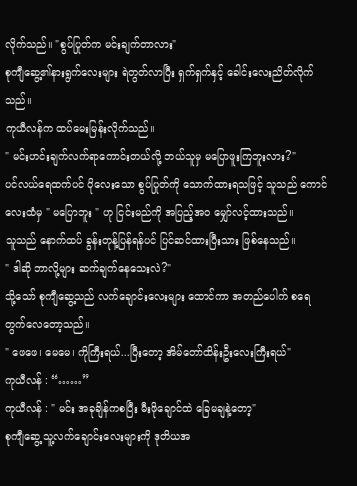လိုက်သည်။ "စွပ်ပြုတ်က မင်းချက်တာလား"
စုကျီဆွေ့၏နားရွက်လေးများ ရဲတွတ်လာပြီး ရှက်ရှက်နှင့် ခေါင်းလေးညိတ်လိုက်သည်။
ကုယီလန်က ထပ်မေးမြန်းလိုက်သည်။
" မင်းဟင်းချက်လက်ရာကောင်းတယ်လို့ ဘယ်သူမှ မပြောဖူးကြဘူးလား?"
ပင်လယ်ရေထက်ပင် ပိုလေးသော စွပ်ပြုတ်ကို သောက်ထားရသဖြင့် သူသည် ကောင်လေးထံမှ " မပြောဘူး " ဟု ငြင်းမည်ကို အပြည့်အဝ မျှော်လင့်ထားသည်။
သူသည် နောက်ထပ် ခွန်းတုန့်ပြန်ရန်ပင် ပြင်ဆင်ထားပြီးသား ဖြစ်နေသည်။
" ဒါဆို ဘာလို့များ ဆက်ချက်နေသေးလဲ?"
သို့သော် စုကျီဆွေ့သည် လက်ချောင်းလေးများ ထောင်ကာ အတည်ပေါက် စရေတွက်လေတော့သည်။
" ဖေဖေ၊ မေမေ၊ ကိုကြီးရယ်...ပြီးတော့ အိမ်တော်ထိန်းဦးလေးကြီးရယ်"
ကုယီလန် : “……”
ကုယီလန် : " မင်း အခုချိန်ကစပြီး မီးဖိုချောင်ထဲ ခြေမချနဲ့တော့"
စုကျီဆွေ့ သူ့လက်ချောင်းလေးများကို ဒုတိယအ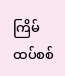ကြိမ် ထပ်စစ်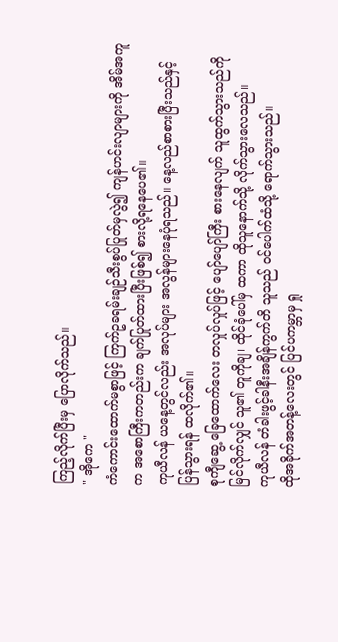ကြည့်လိုက်ပြီးမှ ပြောလိုက်သည်။
" အိုကေ "
ကံကောင်းထောက်မစွာဖြင့် ကြက်ဥခရမ်းချဉ်သီးစွပ်ပြုတ်မှလွဲ၍ ကျန်ဟင်းလျာများကို အိမ်အကူက အစောကြီးကတည်းက ချက်ပြုတ်ထားပြီးဖြစ်၍ စားလို့ရနေပေ၏။
ကုယီလန် ယနေ့တွင်လည်း အလုပ်များ အလွန်များနေပုံရသည်။ နေ့လည်စာစားပြီးသည်နှင့် ပြန်သွားရန် ထလိုက်၏။
စုကျီဆွေ့ ခြေထောက်လေး တလှုပ်လှုပ်ဖြင့် ပျော်ပျော်ကြီး စားနေလျက် သူထွက်သွားသည်ကို မြင်လိုက်လျှင် သူ၏ တူကိုချ၊ ထိုင်ခုံပေါ်မှ ထကာ ထိုသူနောက်သို့ လိုက်သွားလေသည်။
ကုယီလန် တံခါးဖွင့်ခါနီးအချိန်ကွက်တိ သူသည် ဝင်ပေါက်ထံသို့ ရောက်သွားသည်။
ထိုအခိုက်အတန့်လေးတွင် ပြင်ပကမ္ဘာမှ ရှု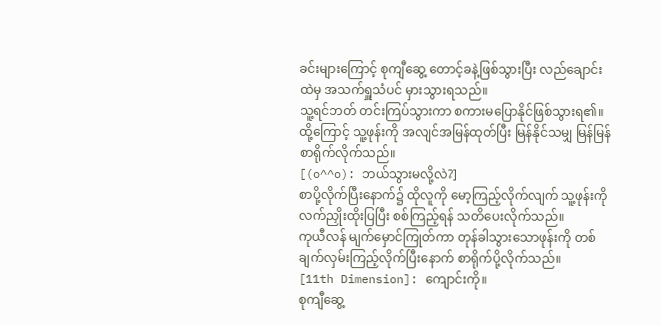ခင်းများကြောင့် စုကျီဆွေ့ တောင့်ခနဲ့ဖြစ်သွားပြီး လည်ချောင်းထဲမှ အသက်ရှူသံပင် မှားသွားရသည်။
သူ့ရင်ဘတ် တင်းကြပ်သွားကာ စကားမပြောနိုင်ဖြစ်သွားရ၏။ ထို့ကြောင့် သူ့ဖုန်းကို အလျင်အမြန်ထုတ်ပြီး မြန်နိုင်သမျှ မြန်မြန်စာရိုက်လိုက်သည်။
[(o^^o): ဘယ်သွားမလို့လဲ?]
စာပို့လိုက်ပြီးနောက်၌ ထိုလူကို မော့ကြည့်လိုက်လျက် သူ့ဖုန်းကို လက်ညှိုးထိုးပြပြီး စစ်ကြည့်ရန် သတိပေးလိုက်သည်။
ကုယီလန် မျက်မှောင်ကြုတ်ကာ တုန်ခါသွားသောဖုန်းကို တစ်ချက်လှမ်းကြည့်လိုက်ပြီးနောက် စာရိုက်ပို့လိုက်သည်။
[11th Dimension]: ကျောင်းကို။
စုကျီဆွေ့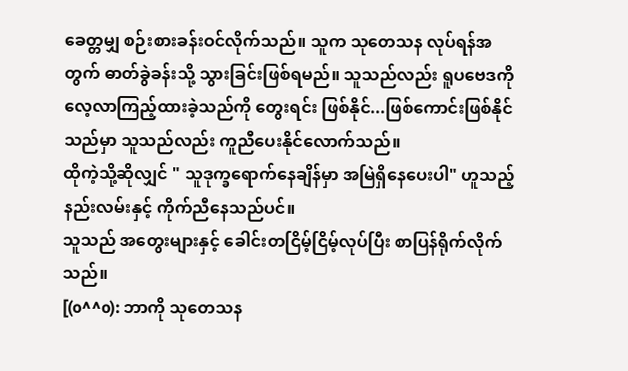ခေတ္တမျှ စဉ်းစားခန်းဝင်လိုက်သည်။ သူက သုတေသန လုပ်ရန်အတွက် ဓာတ်ခွဲခန်းသို့ သွားခြင်းဖြစ်ရမည်။ သူသည်လည်း ရူပဗေဒကို လေ့လာကြည့်ထားခဲ့သည်ကို တွေးရင်း ဖြစ်နိုင်...ဖြစ်ကောင်းဖြစ်နိုင်သည်မှာ သူသည်လည်း ကူညီပေးနိုင်လောက်သည်။
ထိုကဲ့သို့ဆိုလျှင် " သူဒုက္ခရောက်နေချိန်မှာ အမြဲရှိနေပေးပါ" ဟူသည့် နည်းလမ်းနှင့် ကိုက်ညီနေသည်ပင်။
သူသည် အတွေးများနှင့် ခေါင်းတငြိမ့်ငြိမ့်လုပ်ပြီး စာပြန်ရိုက်လိုက်သည်။
[(o^^o): ဘာကို သုတေသန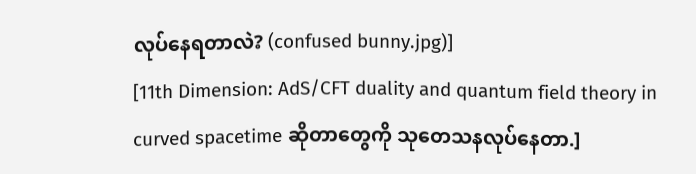လုပ်နေရတာလဲ? (confused bunny.jpg)]
[11th Dimension: AdS/CFT duality and quantum field theory in curved spacetime ဆိုတာတွေကို သုတေသနလုပ်နေတာ.]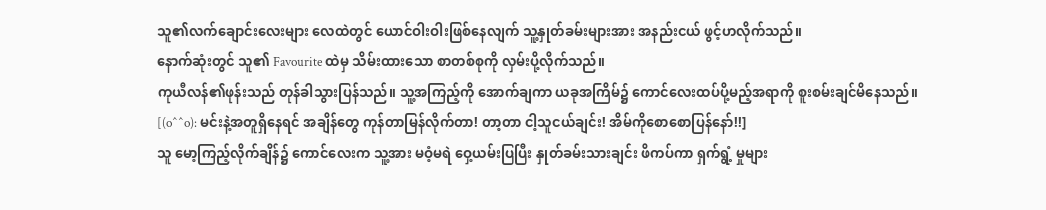သူ၏လက်ချောင်းလေးများ လေထဲတွင် ယောင်ဝါးဝါးဖြစ်နေလျက် သူ့နှုတ်ခမ်းများအား အနည်းငယ် ဖွင့်ဟလိုက်သည်။
နောက်ဆုံးတွင် သူ၏ Favourite ထဲမှ သိမ်းထားသော စာတစ်စုကို လှမ်းပို့လိုက်သည်။
ကုယီလန်၏ဖုန်းသည် တုန်ခါသွားပြန်သည်။ သူ့အကြည့်ကို အောက်ချကာ ယခုအကြိမ်၌ ကောင်လေးထပ်ပို့မည့်အရာကို စူးစမ်းချင်မိနေသည်။
[(o^^o): မင်းနဲ့အတူရှိနေရင် အချိန်တွေ ကုန်တာမြန်လိုက်တာ! တာ့တာ ငါ့သူငယ်ချင်း! အိမ်ကိုစောစောပြန်နော်!!]
သူ မော့ကြည့်လိုက်ချိန်၌ ကောင်လေးက သူ့အား မဝံ့မရဲ ဝှေ့ယမ်းပြပြီး နှုတ်ခမ်းသားချင်း ဖိကပ်ကာ ရှက်ရွံ့ မှုများ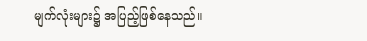မျက်လုံးများ၌ အပြည့်ဖြစ်နေသည်။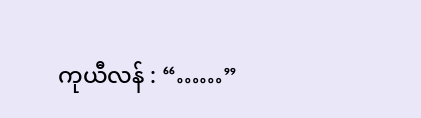ကုယီလန် : “……”